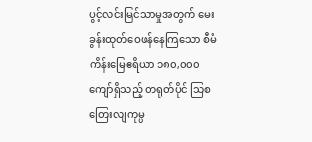ပွင့်လင်းမြင်သာမှုအတွက် မေးခွန်းထုတ်ဝေဖန်နေကြသော စီမံကိန်းမြေဧရိယာ ၁၈၀,၀၀၀ ကျော်ရှိသည့် တရုတ်ပိုင် သြစတြေးလျကုမ္ပ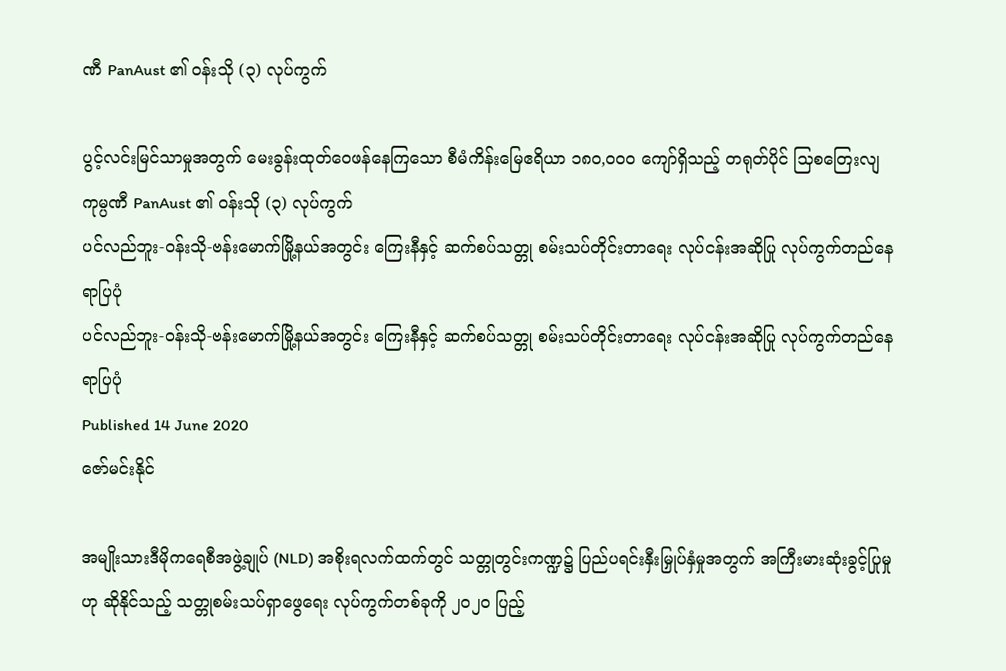ဏီ PanAust ၏ ဝန်းသို (၃) လုပ်ကွက်

ပွင့်လင်းမြင်သာမှုအတွက် မေးခွန်းထုတ်ဝေဖန်နေကြသော စီမံကိန်းမြေဧရိယာ ၁၈၀,၀၀၀ ကျော်ရှိသည့် တရုတ်ပိုင် သြစတြေးလျကုမ္ပဏီ PanAust ၏ ဝန်းသို (၃) လုပ်ကွက်
ပင်လည်ဘူး-ဝန်းသို-ဗန်းမောက်မြို့နယ်အတွင်း ကြေးနီနှင့် ဆက်စပ်သတ္တု စမ်းသပ်တိုင်းတာရေး လုပ်ငန်းအဆိုပြု လုပ်ကွက်တည်နေရာပြပုံ
ပင်လည်ဘူး-ဝန်းသို-ဗန်းမောက်မြို့နယ်အတွင်း ကြေးနီနှင့် ဆက်စပ်သတ္တု စမ်းသပ်တိုင်းတာရေး လုပ်ငန်းအဆိုပြု လုပ်ကွက်တည်နေရာပြပုံ
Published 14 June 2020
ဇော်မင်းနိုင်

အမျိုးသားဒီမိုကရေစီအဖွဲ့ချုပ် (NLD) အစိုးရလက်ထက်တွင် သတ္တုတွင်းကဏ္ဍ၌ ပြည်ပရင်းနှီးမြှုပ်နှံမှုအတွက် အကြီးမားဆုံးခွင့်ပြုမှုဟု ဆိုနိုင်သည့် သတ္တုစမ်းသပ်ရှာဖွေရေး လုပ်ကွက်တစ်ခုကို ၂၀၂၀ ပြည့်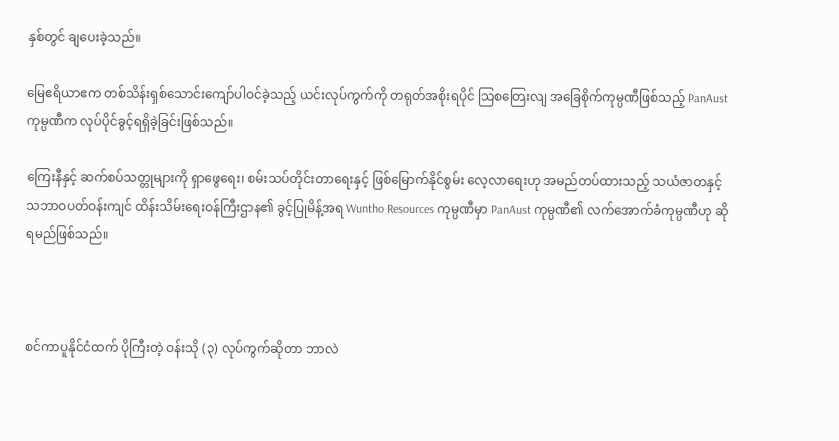နှစ်တွင် ချပေးခဲ့သည်။

မြေဧရိယာဧက တစ်သိန်းရှစ်သောင်းကျော်ပါဝင်ခဲ့သည့် ယင်းလုပ်ကွက်ကို တရုတ်အစိုးရပိုင် သြစတြေးလျ အခြေစိုက်ကုမ္ပဏီဖြစ်သည့် PanAust ကုမ္ပဏီက လုပ်ပိုင်ခွင့်ရရှိခဲ့ခြင်းဖြစ်သည်။

ကြေးနီနှင့် ဆက်စပ်သတ္တုများကို ရှာဖွေရေး၊ စမ်းသပ်တိုင်းတာရေးနှင့် ဖြစ်မြောက်နိုင်စွမ်း လေ့လာရေးဟု အမည်တပ်ထားသည့် သယံဇာတနှင့် သဘာဝပတ်ဝန်းကျင် ထိန်းသိမ်းရေးဝန်ကြီးဌာန၏ ခွင့်ပြုမိန့်အရ Wuntho Resources ကုမ္ပဏီမှာ PanAust ကုမ္ပဏီ၏ လက်အောက်ခံကုမ္ပဏီဟု ဆိုရမည်ဖြစ်သည်။



စင်ကာပူနိုင်ငံထက် ပိုကြီးတဲ့ ဝန်းသို (၃) လုပ်ကွက်ဆိုတာ ဘာလဲ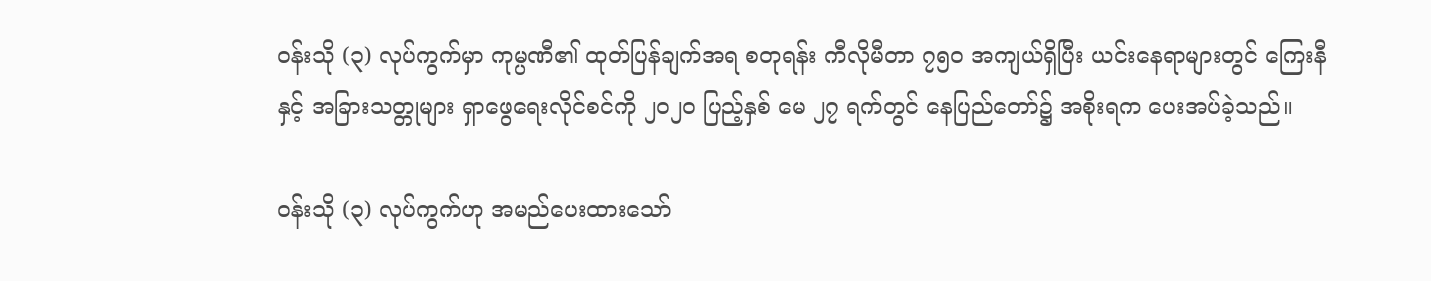ဝန်းသို (၃) လုပ်ကွက်မှာ ကုမ္ပဏီ၏ ထုတ်ပြန်ချက်အရ စတုရန်း ကီလိုမီတာ ၇၅၀ အကျယ်ရှိပြီး ယင်းနေရာများတွင် ကြေးနီနှင့် အခြားသတ္တုများ ရှာဖွေရေးလိုင်စင်ကို ၂၀၂၀ ပြည့်နှစ် မေ ၂၇ ရက်တွင် နေပြည်တော်၌ အစိုးရက ပေးအပ်ခဲ့သည်။

ဝန်းသို (၃) လုပ်ကွက်ဟု အမည်ပေးထားသော်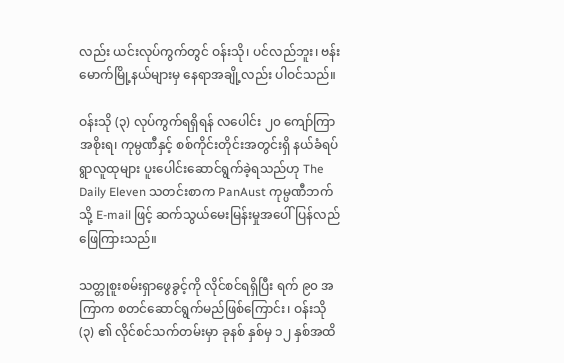လည်း ယင်းလုပ်ကွက်တွင် ဝန်းသို၊ ပင်လည်ဘူး၊ ဗန်းမောက်မြို့နယ်များမှ နေရာအချို့လည်း ပါဝင်သည်။

ဝန်းသို (၃) လုပ်ကွက်ရရှိရန် လပေါင်း ၂၀ ကျော်ကြာ အစိုးရ၊ ကုမ္ပဏီနှင့် စစ်ကိုင်းတိုင်းအတွင်းရှိ နယ်ခံရပ်ရွာလူထုများ ပူးပေါင်းဆောင်ရွက်ခဲ့ရသည်ဟု The Daily Eleven သတင်းစာက PanAust ကုမ္ပဏီဘက်သို့ E-mail ဖြင့် ဆက်သွယ်မေးမြန်းမှုအပေါ် ပြန်လည်ဖြေကြားသည်။

သတ္တုစူးစမ်းရှာဖွေခွင့်ကို လိုင်စင်ရရှိပြီး ရက် ၉၀ အကြာက စတင်ဆောင်ရွက်မည်ဖြစ်ကြောင်း၊ ဝန်းသို (၃) ၏ လိုင်စင်သက်တမ်းမှာ ခုနစ် နှစ်မှ ၁၂ နှစ်အထိ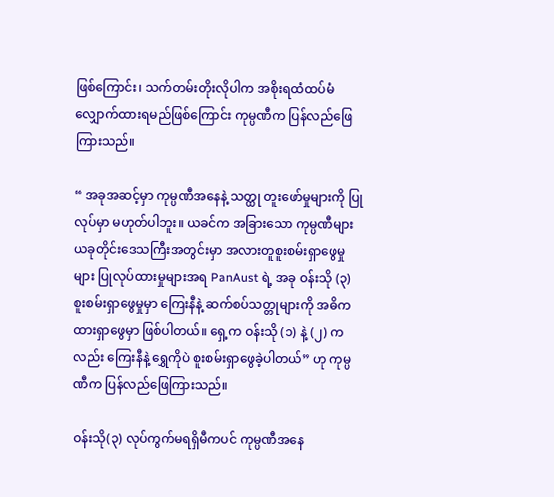ဖြစ်ကြောင်း၊ သက်တမ်းတိုးလိုပါက အစိုးရထံထပ်မံ လျှောက်ထားရမည်ဖြစ်ကြောင်း ကုမ္ပဏီက ပြန်လည်ဖြေကြားသည်။

“ အခုအဆင့်မှာ ကုမ္ပဏီအနေနဲ့ သတ္ထု တူးဖော်မှုများကို ပြုလုပ်မှာ မဟုတ်ပါဘူး။ ယခင်က အခြားသော ကုမ္ပဏီများ ယခုတိုင်းဒေသကြီးအတွင်းမှာ အလားတူစူးစမ်းရှာဖွေမှုများ ပြုလုပ်ထားမှုများအရ PanAust ရဲ့ အခု ဝန်းသို (၃) စူးစမ်းရှာဖွေမှုမှာ ကြေးနီနဲ့ ဆက်စပ်သတ္တုများကို အဓိကထားရှာဖွေမှာ ဖြစ်ပါတယ်။ ရှေ့က ဝန်းသို (၁) နဲ့ (၂) ကလည်း ကြေးနီနဲ့ ရွှေကိုပဲ စူးစမ်းရှာဖွေခဲ့ပါတယ်” ဟု ကုမ္ပဏီက ပြန်လည်ဖြေကြားသည်။

ဝန်းသို(၃) လုပ်ကွက်မရရှိမီကပင် ကုမ္ပဏီအနေ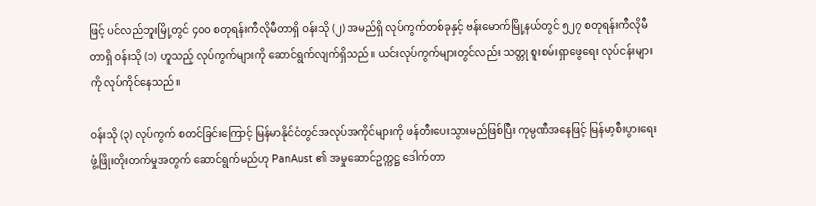ဖြင့် ပင်လည်ဘူးမြို့တွင် ၄၀၀ စတုရန်းကီလိုမီတာရှိ ဝန်းသို (၂) အမည်ရှိ လုပ်ကွက်တစ်ခုနှင့် ဗန်းမောက်မြို့နယ်တွင် ၅၂၇ စတုရန်းကီလိုမီတာရှိ ဝန်းသို (၁) ဟူသည့် လုပ်ကွက်များကို ဆောင်ရွက်လျက်ရှိသည်။ ယင်းလုပ်ကွက်များတွင်လည်း သတ္တု စူးစမ်းရှာဖွေရေး လုပ်ငန်းများကို လုပ်ကိုင်နေသည်။

ဝန်းသို (၃) လုပ်ကွက် စတင်ခြင်းကြောင့် မြန်မာနိုင်ငံတွင်အလုပ်အကိုင်များကို ဖန်တီးပေးသွားမည်ဖြစ်ပြီး ကုမ္ပဏီအနေဖြင့် မြန်မာ့စီးပွားရေးဖွံ့ဖြိုးတိုးတက်မှုအတွက် ဆောင်ရွက်မည်ဟု PanAust ၏ အမှုဆောင်ဥက္ကဋ္ဌ ဒေါက်တာ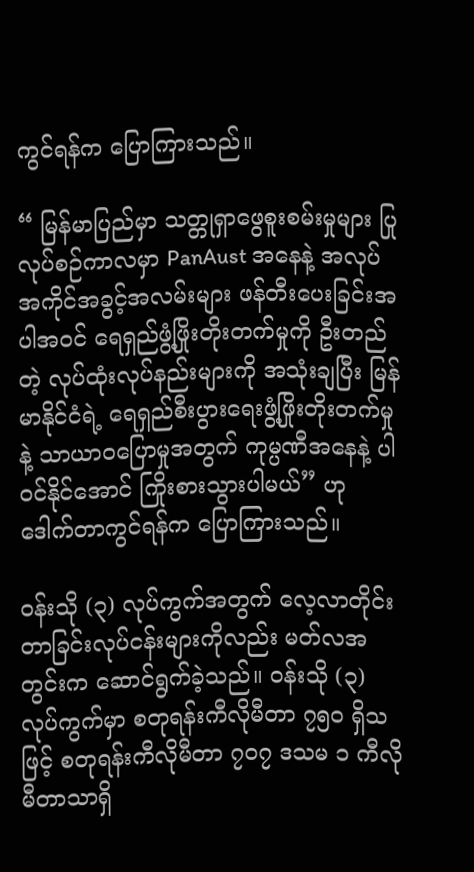ကွင်ရန်က ပြောကြားသည်။

“ မြန်မာပြည်မှာ သတ္တုရှာဖွေစူးစမ်းမှုများ ပြုလုပ်စဉ်ကာလမှာ PanAust အနေနဲ့ အလုပ်အကိုင်အခွင့်အလမ်းများ ဖန်တီးပေးခြင်းအပါအဝင် ရေရှည်ဖွံ့ဖြိုးတိုးတက်မှုကို ဦးတည်တဲ့ လုပ်ထုံးလုပ်နည်းများကို အသုံးချပြီး မြန်မာနိုင်ငံရဲ့ ရေရှည်စီးပွားရေးဖွံ့ဖြိုးတိုးတက်မှုနဲ့ သာယာဝပြောမှုအတွက် ကုမ္ပဏီအနေနဲ့ ပါဝင်နိုင်အောင် ကြိုးစားသွားပါမယ်” ဟု ဒေါက်တာကွင်ရန်က ပြောကြားသည်။

ဝန်းသို (၃) လုပ်ကွက်အတွက် လေ့လာတိုင်းတာခြင်းလုပ်ငန်းများကိုလည်း မတ်လအတွင်းက ဆောင်ရွက်ခဲ့သည်။ ဝန်းသို (၃) လုပ်ကွက်မှာ စတုရန်းကီလိုမီတာ ၇၅၀ ရှိသဖြင့် စတုရန်းကီလိုမီတာ ၇၀၇ ဒသမ ၁ ကီလိုမီတာသာရှိ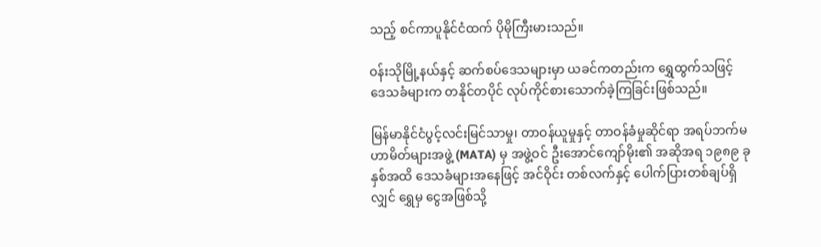သည့် စင်ကာပူနိုင်ငံထက် ပိုမိုကြီးမားသည်။

ဝန်းသိုမြို့နယ်နှင့် ဆက်စပ်ဒေသများမှာ ယခင်ကတည်းက ရွှေထွက်သဖြင့် ဒေသခံများက တနိုင်တပိုင် လုပ်ကိုင်စားသောက်ခဲ့ကြခြင်းဖြစ်သည်။

မြန်မာနိုင်ငံပွင့်လင်းမြင်သာမှု၊ တာဝန်ယူမှုနှင့် တာဝန်ခံမှုဆိုင်ရာ အရပ်ဘက်မဟာမိတ်များအဖွဲ့ (MATA) မှ အဖွဲ့ဝင် ဦးအောင်ကျော်မိုး၏ အဆိုအရ ၁၉၈၉ ခုနှစ်အထိ ဒေသခံများအနေဖြင့် အင်ဝိုင်း တစ်လက်နှင့် ပေါက်ပြားတစ်ချပ်ရှိလျှင် ရွှေမှ ငွေအဖြစ်သို့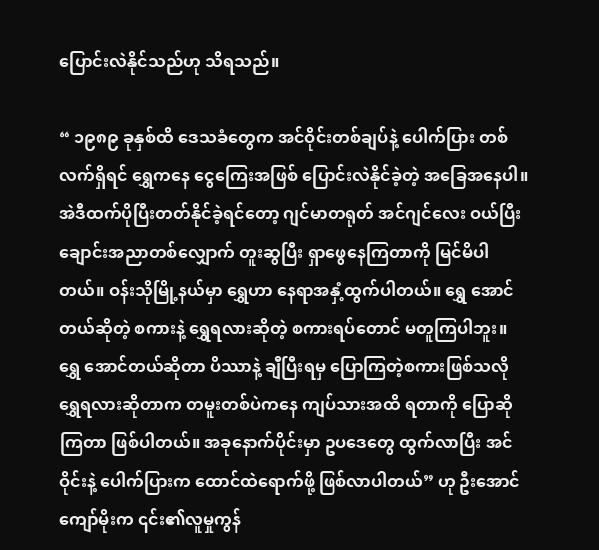ပြောင်းလဲနိုင်သည်ဟု သိရသည်။

“ ၁၉၈၉ ခုနှစ်ထိ ဒေသခံတွေက အင်ဝိုင်းတစ်ချပ်နဲ့ ပေါက်ပြား တစ်လက်ရှိရင် ရွှေကနေ ငွေကြေးအဖြစ် ပြောင်းလဲနိုင်ခဲ့တဲ့ အခြေအနေပါ။ အဲဒီထက်ပိုပြီးတတ်နိုင်ခဲ့ရင်တော့ ဂျင်မာတရုတ် အင်ဂျင်လေး ဝယ်ပြီး ချောင်းအညာတစ်လျှောက် တူးဆွပြီး ရှာဖွေနေကြတာကို မြင်မိပါတယ်။ ဝန်းသိုမြို့နယ်မှာ ရွှေဟာ နေရာအနှံ့ထွက်ပါတယ်။ ရွှေ အောင်တယ်ဆိုတဲ့ စကားနဲ့ ရွှေရလားဆိုတဲ့ စကားရပ်တောင် မတူကြပါဘူး။ ရွှေ အောင်တယ်ဆိုတာ ပိဿာနဲ့ ချီပြီးရမှ ပြောကြတဲ့စကားဖြစ်သလို ရွှေရလားဆိုတာက တမူးတစ်ပဲကနေ ကျပ်သားအထိ ရတာကို ပြောဆိုကြတာ ဖြစ်ပါတယ်။ အခုနောက်ပိုင်းမှာ ဥပဒေတွေ ထွက်လာပြီး အင်ဝိုင်းနဲ့ ပေါက်ပြားက ထောင်ထဲရောက်ဖို့ ဖြစ်လာပါတယ်” ဟု ဦးအောင်ကျော်မိုးက ၎င်း၏လူမှုကွန်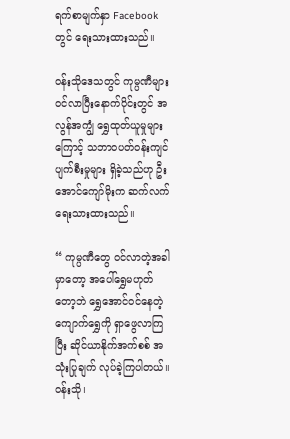ရက်စာမျက်နှာ Facebook တွင် ရေးသားထားသည်။

ဝန်းသိုဒေသတွင် ကုမ္ပဏီများ ဝင်လာပြီးနောက်ပိုင်းတွင် အလွန်အကျွံ ရွှေထုတ်ယူမှုများကြောင့် သဘာဝပတ်ဝန်းကျင် ပျက်စီးမှုများ ရှိခဲ့သည်ဟု ဦးအောင်ကျော်မိုးက ဆက်လက်ရေးသားထားသည်။

“ ကုမ္ပဏီတွေ ဝင်လာတဲ့အခါမှာတော့ အပေါ်ရွှေမဟုတ်တော့ဘဲ ရွှေအောင်ဝင်နေတဲ့ ကျောက်ရွှေကို ရှာဖွေလာကြပြီး ဆိုင်ယာနိုက်အက်စစ် အသုံးပြုချက် လုပ်ခဲ့ကြပါတယ်။ ဝန်းသို၊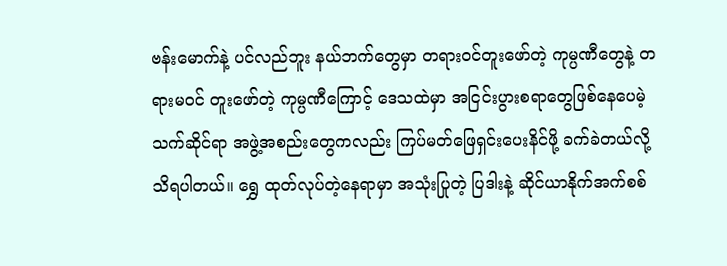ဗန်းမောက်နဲ့ ပင်လည်ဘူး နယ်ဘက်တွေမှာ တရားဝင်တူးဖော်တဲ့ ကုမ္ပဏီတွေနဲ့ တရားမဝင် တူးဖော်တဲ့ ကုမ္ပဏီကြောင့် ဒေသထဲမှာ အငြင်းပွားစရာတွေဖြစ်နေပေမဲ့ သက်ဆိုင်ရာ အဖွဲ့အစည်းတွေကလည်း ကြပ်မတ်ဖြေရှင်းပေးနိင်ဖို့ ခက်ခဲတယ်လို့ သိရပါတယ်။ ရွှေ ထုတ်လုပ်တဲ့နေရာမှာ အသုံးပြုတဲ့ ပြဒါးနဲ့ ဆိုင်ယာနိုက်အက်စစ်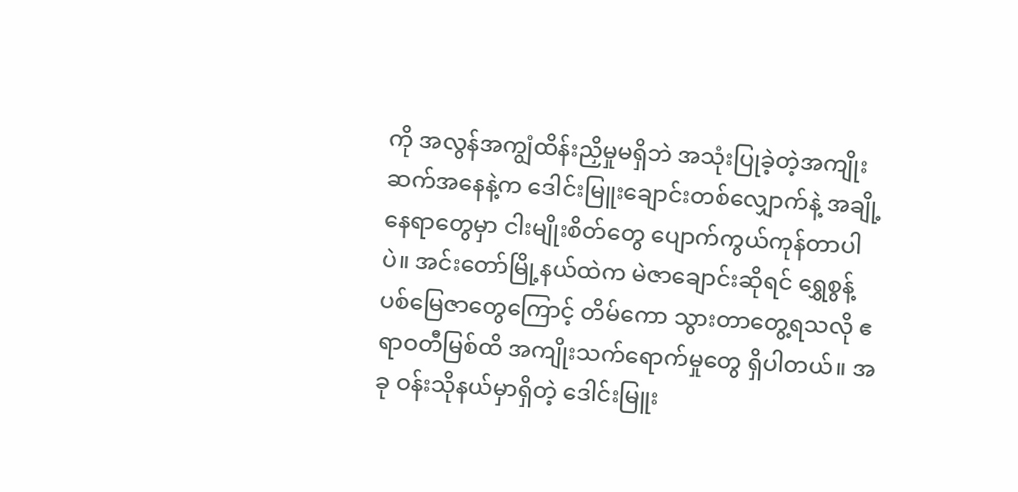ကို အလွန်အကျွံထိန်းညှိမှုမရှိဘဲ အသုံးပြုခဲ့တဲ့အကျိုးဆက်အနေနဲ့က ဒေါင်းမြူးချောင်းတစ်လျှောက်နဲ့ အချို့နေရာတွေမှာ ငါးမျိုးစိတ်တွေ ပျောက်ကွယ်ကုန်တာပါပဲ။ အင်းတော်မြို့နယ်ထဲက မဲဇာချောင်းဆိုရင် ရွှေစွန့်ပစ်မြေဇာတွေကြောင့် တိမ်ကော သွားတာတွေ့ရသလို ဧရာဝတီမြစ်ထိ အကျိုးသက်ရောက်မှုတွေ ရှိပါတယ်။ အခု ဝန်းသိုနယ်မှာရှိတဲ့ ဒေါင်းမြူး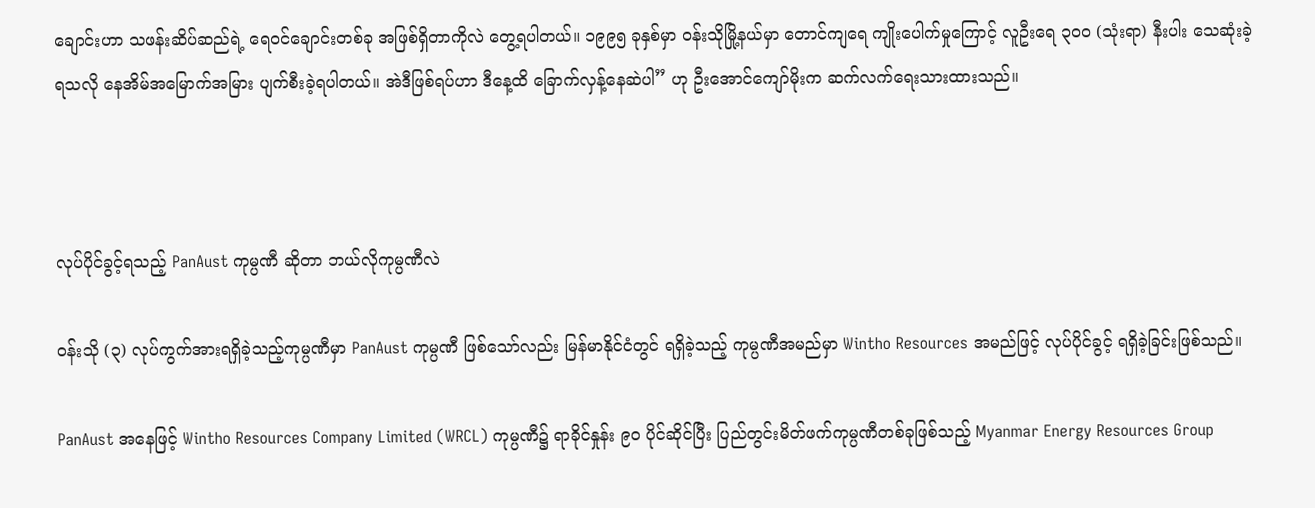ချောင်းဟာ သဖန်းဆိပ်ဆည်ရဲ့ ရေဝင်ချောင်းတစ်ခု အဖြစ်ရှိတာကိုလဲ တွေ့ရပါတယ်။ ၁၉၉၅ ခုနှစ်မှာ ဝန်းသိုမြို့နယ်မှာ တောင်ကျရေ ကျိုးပေါက်မှုကြောင့် လူဦးရေ ၃၀၀ (သုံးရာ) နီးပါး သေဆုံးခဲ့ရသလို နေအိမ်အမြောက်အမြား ပျက်စီးခဲ့ရပါတယ်။ အဲဒီဖြစ်ရပ်ဟာ ဒီနေ့ထိ ခြောက်လှန့်နေဆဲပါ” ဟု ဦးအောင်ကျော်မိုးက ဆက်လက်ရေးသားထားသည်။



လုပ်ပိုင်ခွင့်ရသည့် PanAust ကုမ္ပဏီ ဆိုတာ ဘယ်လိုကုမ္ပဏီလဲ

ဝန်းသို (၃) လုပ်ကွက်အားရရှိခဲ့သည့်ကုမ္ပဏီမှာ PanAust ကုမ္ပဏီ ဖြစ်သော်လည်း မြန်မာနိုင်ငံတွင် ရရှိခဲ့သည့် ကုမ္ပဏီအမည်မှာ Wintho Resources အမည်ဖြင့် လုပ်ပိုင်ခွင့် ရရှိခဲ့ခြင်းဖြစ်သည်။

PanAust အနေဖြင့် Wintho Resources Company Limited (WRCL) ကုမ္ပဏီ၌ ရာခိုင်နှုန်း ၉၀ ပိုင်ဆိုင်ပြီး ပြည်တွင်းမိတ်ဖက်ကုမ္ပဏီတစ်ခုဖြစ်သည့် Myanmar Energy Resources Group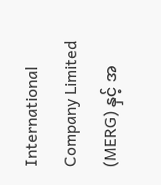International Company Limited (MERG) နှင့် အ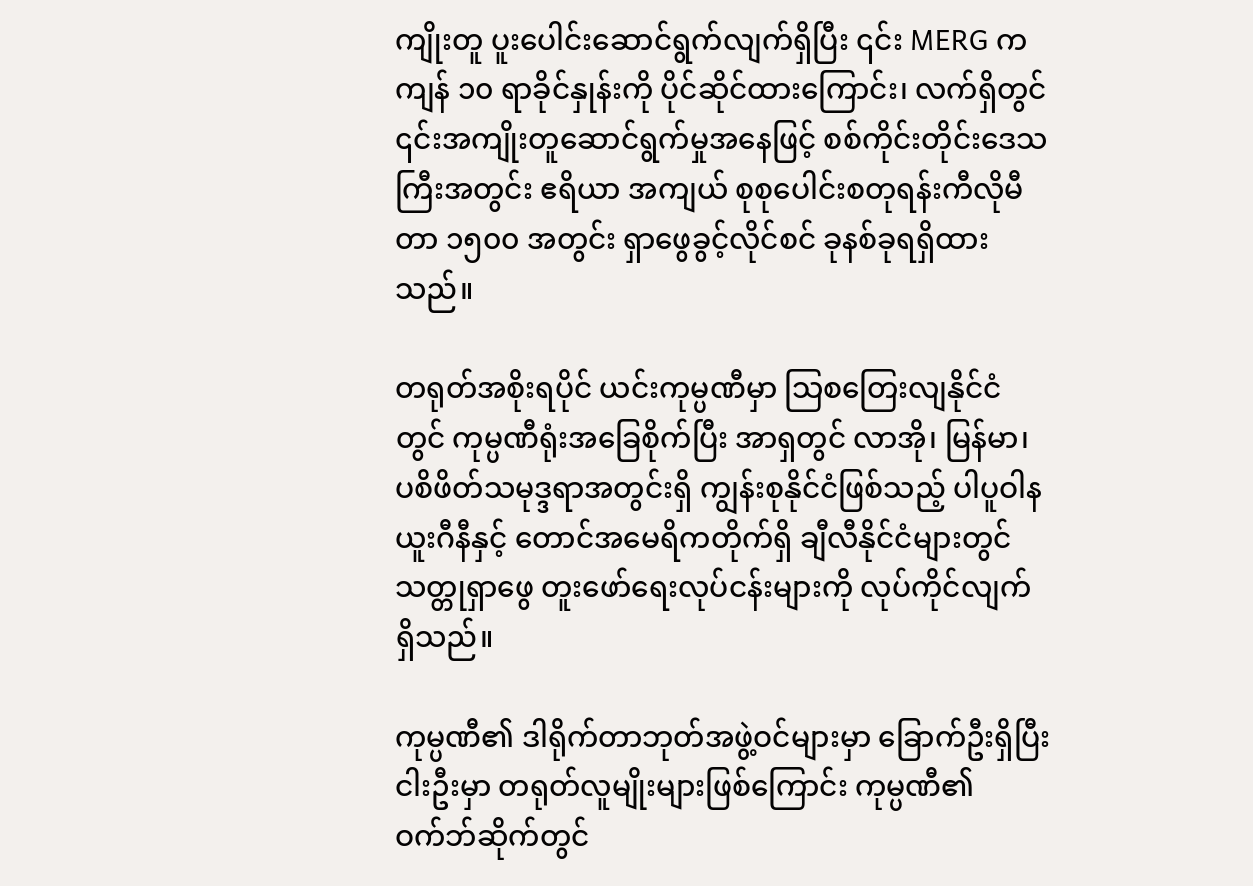ကျိုးတူ ပူးပေါင်းဆောင်ရွက်လျက်ရှိပြီး ၎င်း MERG က ကျန် ၁၀ ရာခိုင်နှုန်းကို ပိုင်ဆိုင်ထားကြောင်း၊ လက်ရှိတွင် ၎င်းအကျိုးတူဆောင်ရွက်မှုအနေဖြင့် စစ်ကိုင်းတိုင်းဒေသကြီးအတွင်း ဧရိယာ အကျယ် စုစုပေါင်းစတုရန်းကီလိုမီတာ ၁၅၀၀ အတွင်း ရှာဖွေခွင့်လိုင်စင် ခုနစ်ခုရရှိထားသည်။

တရုတ်အစိုးရပိုင် ယင်းကုမ္ပဏီမှာ သြစတြေးလျနိုင်ငံတွင် ကုမ္ပဏီရုံးအခြေစိုက်ပြီး အာရှတွင် လာအို၊ မြန်မာ၊ ပစိဖိတ်သမုဒ္ဒရာအတွင်းရှိ ကျွန်းစုနိုင်ငံဖြစ်သည့် ပါပူဝါနယူးဂီနီနှင့် တောင်အမေရိကတိုက်ရှိ ချီလီနိုင်ငံများတွင် သတ္တုရှာဖွေ တူးဖော်ရေးလုပ်ငန်းများကို လုပ်ကိုင်လျက်ရှိသည်။

ကုမ္ပဏီ၏ ဒါရိုက်တာဘုတ်အဖွဲ့ဝင်များမှာ ခြောက်ဦးရှိပြီး ငါးဦးမှာ တရုတ်လူမျိုးများဖြစ်ကြောင်း ကုမ္ပဏီ၏ ဝက်ဘ်ဆိုက်တွင်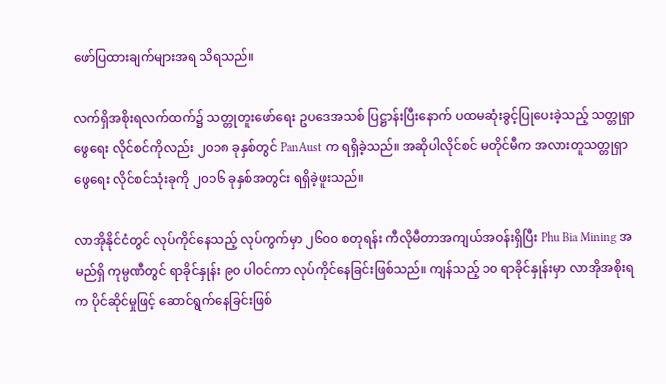ဖော်ပြထားချက်များအရ သိရသည်။

လက်ရှိအစိုးရလက်ထက်၌ သတ္တုတူးဖော်ရေး ဥပဒေအသစ် ပြဋ္ဌာန်းပြီးနောက် ပထမဆုံးခွင့်ပြုပေးခဲ့သည့် သတ္တုရှာဖွေရေး လိုင်စင်ကိုလည်း ၂၀၁၈ ခုနှစ်တွင် PanAust က ရရှိခဲ့သည်။ အဆိုပါလိုင်စင် မတိုင်မီက အလားတူသတ္တုရှာဖွေရေး လိုင်စင်သုံးခုကို ၂၀၁၆ ခုနှစ်အတွင်း ရရှိခဲ့ဖူးသည်။

လာအိုနိုင်ငံတွင် လုပ်ကိုင်နေသည့် လုပ်ကွက်မှာ ၂၆၀၀ စတုရန်း ကီလိုမီတာအကျယ်အဝန်းရှိပြီး Phu Bia Mining အမည်ရှိ ကုမ္ပဏီတွင် ရာခိုင်နှုန်း ၉၀ ပါဝင်ကာ လုပ်ကိုင်နေခြင်းဖြစ်သည်။ ကျန်သည့် ၁၀ ရာခိုင်နှုန်းမှာ လာအိုအစိုးရက ပိုင်ဆိုင်မှုဖြင့် ဆောင်ရွက်နေခြင်းဖြစ်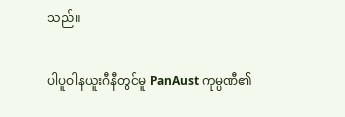သည်။

ပါပူဝါနယူးဂီနီတွင်မူ PanAust ကုမ္ပဏီ၏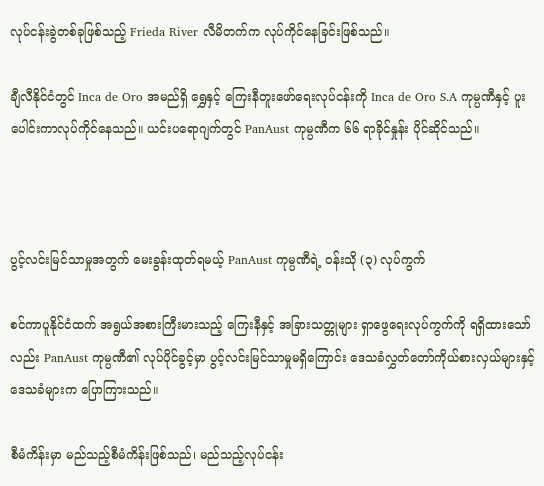လုပ်ငန်းခွဲတစ်ခုဖြစ်သည့် Frieda River လီမိတက်က လုပ်ကိုင်နေခြင်းဖြစ်သည်။

ချီလီနိုင်ငံတွင် Inca de Oro အမည်ရှိ ရွှေနှင့် ကြေးနီတူးဖော်ရေးလုပ်ငန်းကို Inca de Oro S.A ကုမ္ပဏီနှင့် ပူးပေါင်းကာလုပ်ကိုင်နေသည်။ ယင်းပရောဂျက်တွင် PanAust ကုမ္ပဏီက ၆၆ ရာခိုင်နှုန်း ပိုင်ဆိုင်သည်။



ပွင့်လင်းမြင်သာမှုအတွက် မေးခွန်းထုတ်ရမယ့် PanAust ကုမ္ပဏီရဲ့ ဝန်းသို (၃) လုပ်ကွက်

စင်ကာပူနိုင်ငံထက် အရွယ်အစားကြီးမားသည့် ကြေးနီနှင့် အခြားသတ္တုများ ရှာဖွေရေးလုပ်ကွက်ကို ရရှိထားသော်လည်း PanAust ကုမ္ပဏီ၏ လုပ်ပိုင်ခွင့်မှာ ပွင့်လင်းမြင်သာမှုမရှိကြောင်း ဒေသခံလွှတ်တော်ကိုယ်စားလှယ်များနှင့် ဒေသခံများက ပြောကြားသည်။

စီမံကိန်းမှာ မည်သည့်စီမံကိန်းဖြစ်သည်၊ မည်သည့်လုပ်ငန်း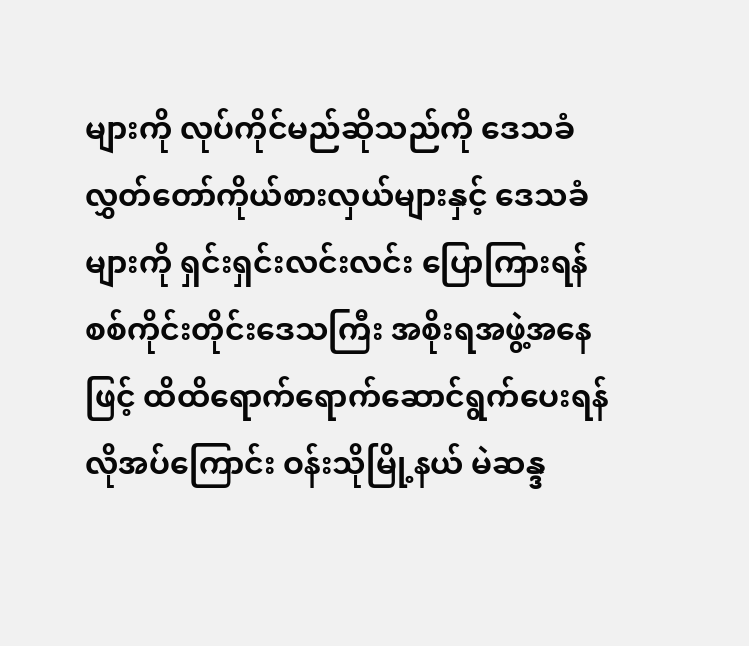များကို လုပ်ကိုင်မည်ဆိုသည်ကို ဒေသခံ လွှတ်တော်ကိုယ်စားလှယ်များနှင့် ဒေသခံများကို ရှင်းရှင်းလင်းလင်း ပြောကြားရန် စစ်ကိုင်းတိုင်းဒေသကြီး အစိုးရအဖွဲ့အနေဖြင့် ထိထိရောက်ရောက်ဆောင်ရွက်ပေးရန် လိုအပ်ကြောင်း ဝန်းသိုမြို့နယ် မဲဆန္ဒ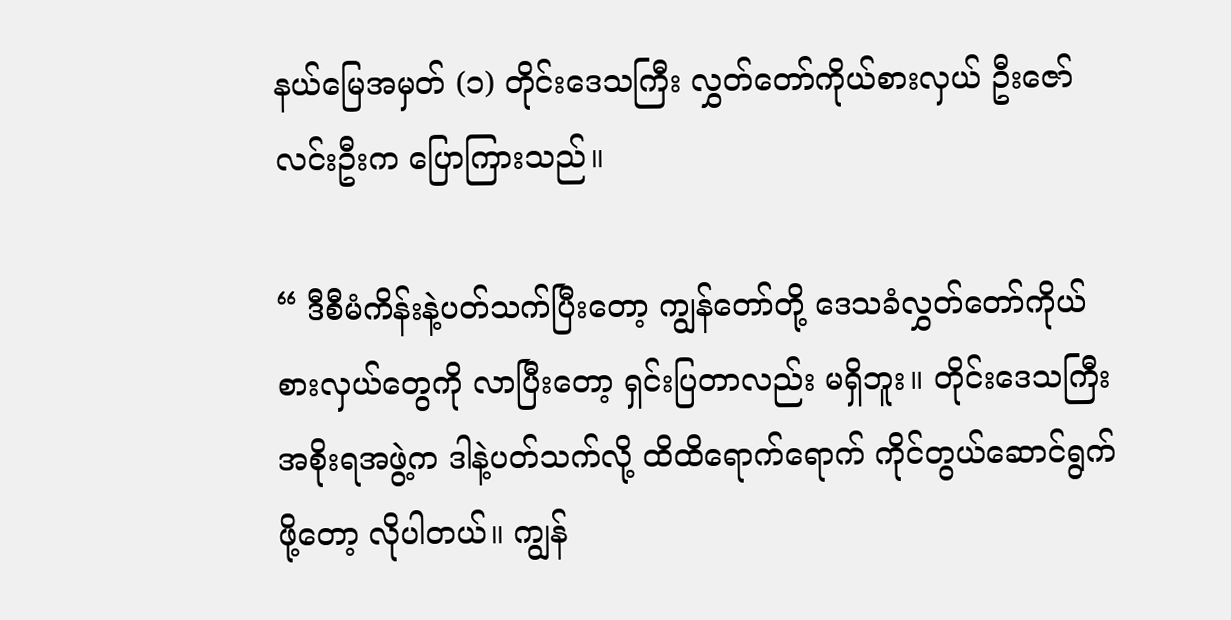နယ်မြေအမှတ် (၁) တိုင်းဒေသကြီး လွှတ်တော်ကိုယ်စားလှယ် ဦးဇော်လင်းဦးက ပြောကြားသည်။

“ ဒီစီမံကိန်းနဲ့ပတ်သက်ပြီးတော့ ကျွန်တော်တို့ ဒေသခံလွှတ်တော်ကိုယ်စားလှယ်တွေကို လာပြီးတော့ ရှင်းပြတာလည်း မရှိဘူး။ တိုင်းဒေသကြီးအစိုးရအဖွဲ့က ဒါနဲ့ပတ်သက်လို့ ထိထိရောက်ရောက် ကိုင်တွယ်ဆောင်ရွက်ဖို့တော့ လိုပါတယ်။ ကျွန်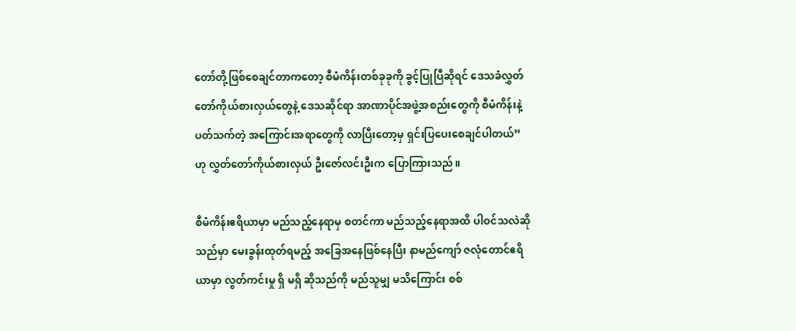တော်တို့ဖြစ်စေချင်တာကတော့ စီမံကိန်းတစ်ခုခုကို ခွင့်ပြုပြီဆိုရင် ဒေသခံလွှတ်တော်ကိုယ်စားလှယ်တွေနဲ့ ဒေသဆိုင်ရာ အာဏာပိုင်အဖွဲ့အစည်းတွေကို စီမံကိန်းနဲ့ပတ်သက်တဲ့ အကြောင်းအရာတွေကို လာပြီးတော့မှ ရှင်းပြပေးစေချင်ပါတယ်” ဟု လွှတ်တော်ကိုယ်စားလှယ် ဦးဇော်လင်းဦးက ပြောကြားသည်။

စီမံကိန်းဧရိယာမှာ မည်သည့်နေရာမှ စတင်ကာ မည်သည့်နေရာအထိ ပါဝင်သလဲဆိုသည်မှာ မေးခွန်းထုတ်ရမည့် အခြေအနေဖြစ်နေပြီး နာမည်ကျော် ဇလုံတောင်ဧရိယာမှာ လွတ်ကင်းမှု ရှိ မရှိ ဆိုသည်ကို မည်သူမျှ မသိကြောင်း စစ်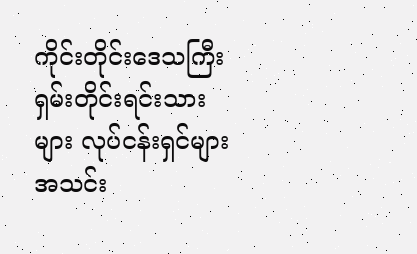ကိုင်းတိုင်းဒေသကြီး ရှမ်းတိုင်းရင်းသားများ လုပ်ငန်းရှင်များအသင်း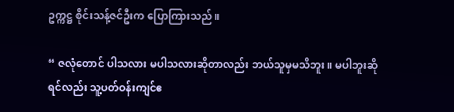ဥက္ကဋ္ဌ စိုင်းသန့်ဇင်ဦးက ပြောကြားသည်။

“ ဇလုံတောင် ပါသလား မပါသလားဆိုတာလည်း ဘယ်သူမှမသိဘူး။ မပါဘူးဆိုရင်လည်း သူ့ပတ်ဝန်းကျင်ဧ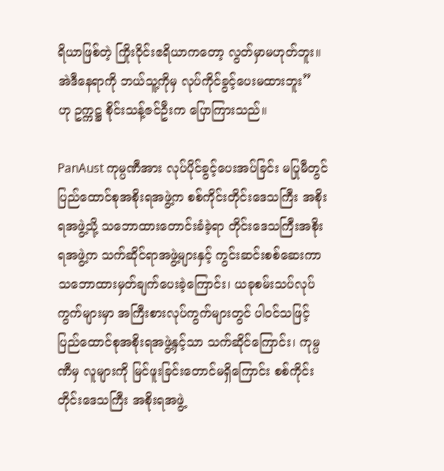ရိယာဖြစ်တဲ့ ကြိုးဝိုင်းဧရိယာကတော့ လွတ်မှာမဟုတ်ဘူး။ အဲဒီနေရာကို ဘယ်သူ့ကိုမှ လုပ်ကိုင်ခွင့်ပေးမထားဘူး”  ဟု ဥက္ကဋ္ဌ စိုင်းသန့်ဇင်ဦးက ပြောကြားသည်။

PanAust ကုမ္ပဏီအား လုပ်ပိုင်ခွင့်ပေးအပ်ခြင်း မပြုမီတွင် ပြည်ထောင်စုအစိုးရအဖွဲ့က စစ်ကိုင်းတိုင်းဒေသကြီး အစိုးရအဖွဲ့သို့ သဘောထားတောင်းခံခဲ့ရာ တိုင်းဒေသကြီးအစိုးရအဖွဲ့က သက်ဆိုင်ရာအဖွဲ့များနှင့် ကွင်းဆင်းစစ်ဆေးကာ သဘောထားမှတ်ချက်ပေးခဲ့ကြောင်း၊ ယခုစမ်းသပ်လုပ်ကွက်များမှာ အကြီးစားလုပ်ကွက်များတွင် ပါဝင်သဖြင့် ပြည်ထောင်စုအစိုးရအဖွဲ့နှင့်သာ သက်ဆိုင်ကြောင်း၊ ကုမ္ပဏီမှ လူများကို မြင်ဖူးခြင်းတောင်မရှိကြောင်း စစ်ကိုင်းတိုင်းဒေသကြီး အစိုးရအဖွဲ့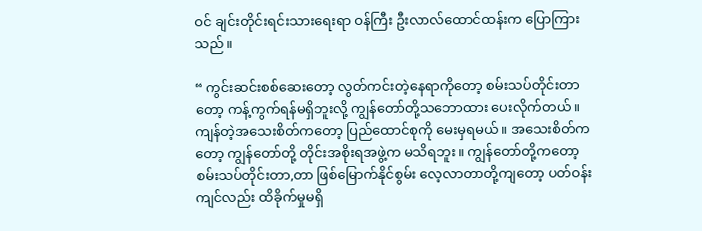ဝင် ချင်းတိုင်းရင်းသားရေးရာ ဝန်ကြီး ဦးလာလ်ထောင်ထန်းက ပြောကြားသည်။

“ ကွင်းဆင်းစစ်ဆေးတော့ လွတ်ကင်းတဲ့နေရာကိုတော့ စမ်းသပ်တိုင်းတာတော့ ကန့်ကွက်ရန်မရှိဘူးလို့ ကျွန်တော်တို့သဘောထား ပေးလိုက်တယ်။ ကျန်တဲ့အသေးစိတ်ကတော့ ပြည်ထောင်စုကို မေးမှရမယ်။ အသေးစိတ်ကတော့ ကျွန်တော်တို့ တိုင်းအစိုးရအဖွဲ့က မသိရဘူး။ ကျွန်တော်တို့ကတော့ စမ်းသပ်တိုင်းတာ,တာ ဖြစ်မြောက်နိုင်စွမ်း လေ့လာတာတို့ကျတော့ ပတ်ဝန်းကျင်လည်း ထိခိုက်မှုမရှိ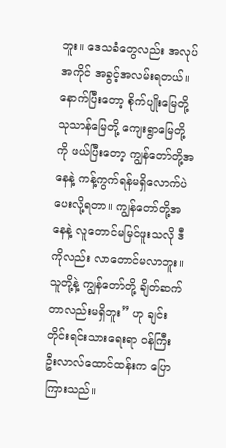ဘူး။ ဒေသခံတွေလည်း အလုပ်အကိုင် အခွင့်အလမ်းရတယ်။ နောက်ပြီးတော့ စိုက်ပျိုးမြေတို့ သုသာန်မြေတို့ ကျေးရွာမြေတို့ကို ဖယ်ပြီးတော့ ကျွန်တော်တို့အနေနဲ့ ကန့်ကွက်ရန်မရှိလောက်ပဲ ပေးလို့ရတာ။ ကျွန်တော်တို့အနေနဲ့ လူတောင်မမြင်ဖူးသလို ဒီကိုလည်း လာတောင်မလာဘူး။ သူတို့နဲ့ ကျွန်တော်တို့ ချိတ်ဆက်တာလည်းမရှိဘူး” ဟု ချင်းတိုင်းရင်းသားရေးရာ ဝန်ကြီး ဦးလာလ်ထောင်ထန်းက ပြောကြားသည်။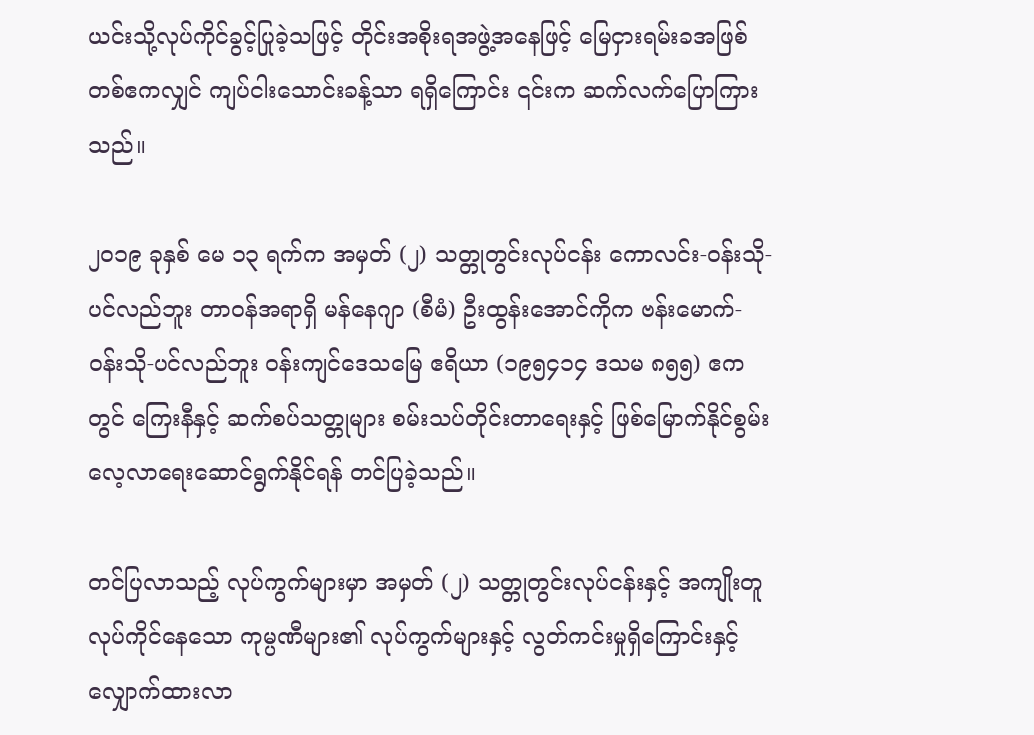ယင်းသို့လုပ်ကိုင်ခွင့်ပြုခဲ့သဖြင့် တိုင်းအစိုးရအဖွဲ့အနေဖြင့် မြေငှားရမ်းခအဖြစ် တစ်ဧကလျှင် ကျပ်ငါးသောင်းခန့်သာ ရရှိကြောင်း ၎င်းက ဆက်လက်ပြောကြားသည်။

၂၀၁၉ ခုနှစ် မေ ၁၃ ရက်က အမှတ် (၂) သတ္တုတွင်းလုပ်ငန်း ကောလင်း-ဝန်းသို-ပင်လည်ဘူး တာဝန်အရာရှိ မန်နေဂျာ (စီမံ) ဦးထွန်းအောင်ကိုက ဗန်းမောက်-ဝန်းသို-ပင်လည်ဘူး ဝန်းကျင်ဒေသမြေ ဧရိယာ (၁၉၅၄၁၄ ဒသမ ၈၅၅) ဧကတွင် ကြေးနီနှင့် ဆက်စပ်သတ္တုများ စမ်းသပ်တိုင်းတာရေးနှင့် ဖြစ်မြောက်နိုင်စွမ်း လေ့လာရေးဆောင်ရွက်နိုင်ရန် တင်ပြခဲ့သည်။

တင်ပြလာသည့် လုပ်ကွက်များမှာ အမှတ် (၂) သတ္တုတွင်းလုပ်ငန်းနှင့် အကျိုးတူလုပ်ကိုင်နေသော ကုမ္ပဏီများ၏ လုပ်ကွက်များနှင့် လွတ်ကင်းမှုရှိကြောင်းနှင့် လျှောက်ထားလာ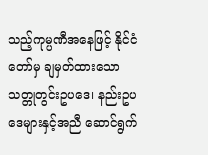သည့်ကုမ္ပဏီအနေဖြင့် နိုင်ငံတော်မှ ချမှတ်ထားသော သတ္တုတွင်းဥပဒေ၊ နည်းဥပဒေများနှင့်အညီ ဆောင်ရွက်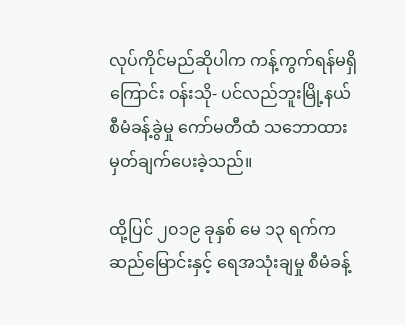လုပ်ကိုင်မည်ဆိုပါက ကန့်ကွက်ရန်မရှိကြောင်း ဝန်းသို- ပင်လည်ဘူးမြို့နယ် စီမံခန့်ခွဲမှု ကော်မတီထံ သဘောထားမှတ်ချက်ပေးခဲ့သည်။

ထို့ပြင် ၂၀၁၉ ခုနှစ် မေ ၁၃ ရက်က ဆည်မြောင်းနှင့် ရေအသုံးချမှု စီမံခန့်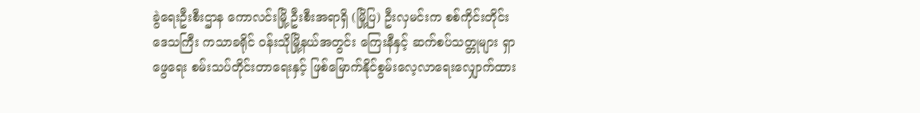ခွဲရေးဦးစီးဌာန ကောလင်းမြို့ ဦးစီးအရာရှိ (မြို့ပြ) ဦးလှမင်းက စစ်ကိုင်းတိုင်းဒေသကြီး ကသာခရိုင် ဝန်းသိုမြို့နယ်အတွင်း ကြေးနီနှင့် ဆက်စပ်သတ္တုများ ရှာဖွေရေး စမ်းသပ်တိုင်းတာရေးနှင့် ဖြစ်မြောက်နိုင်စွမ်းလေ့လာရေးလျှောက်ထား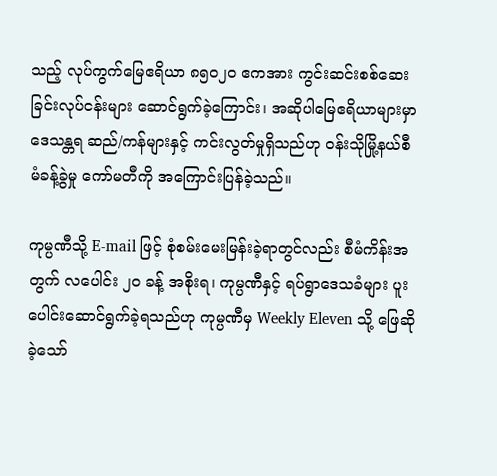သည့် လုပ်ကွက်မြေဧရိယာ ၈၅၀၂၀ ဧကအား ကွင်းဆင်းစစ်ဆေးခြင်းလုပ်ငန်းများ ဆောင်ရွက်ခဲ့ကြောင်း၊ အဆိုပါမြေဧရိယာများမှာ ဒေသန္တရ ဆည်/ကန်များနှင့် ကင်းလွတ်မှုရှိသည်ဟု ဝန်းသိုမြို့နယ်စီမံခန့်ခွဲမှု ကော်မတီကို အကြောင်းပြန်ခဲ့သည်။

ကုမ္ပဏီသို့ E-mail ဖြင့် စုံစမ်းမေးမြန်းခဲ့ရာတွင်လည်း စီမံကိန်းအတွက် လပေါင်း ၂၀ ခန့် အစိုးရ၊ ကုမ္ပဏီနှင့် ရပ်ရွာဒေသခံများ ပူးပေါင်းဆောင်ရွက်ခဲ့ရသည်ဟု ကုမ္ပဏီမှ Weekly Eleven သို့ ဖြေဆိုခဲ့သော်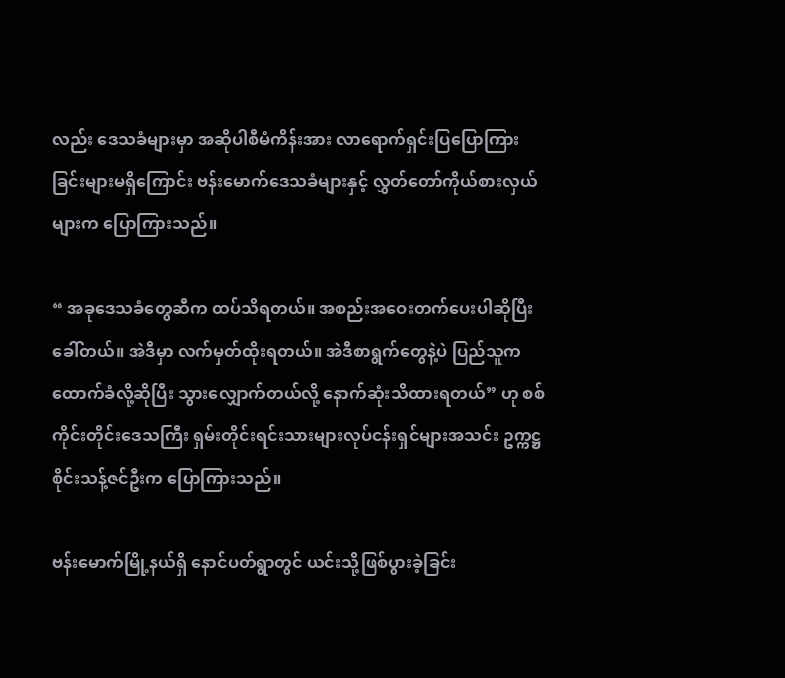လည်း ဒေသခံများမှာ အဆိုပါစီမံကိန်းအား လာရောက်ရှင်းပြပြောကြားခြင်းများမရှိကြောင်း ဗန်းမောက်ဒေသခံများနှင့် လွှတ်တော်ကိုယ်စားလှယ်များက ပြောကြားသည်။

“ အခုဒေသခံတွေဆီက ထပ်သိရတယ်။ အစည်းအဝေးတက်ပေးပါဆိုပြီး ခေါ်တယ်။ အဲဒီမှာ လက်မှတ်ထိုးရတယ်။ အဲဒီစာရွက်တွေနဲ့ပဲ ပြည်သူကထောက်ခံလို့ဆိုပြီး သွားလျှောက်တယ်လို့ နောက်ဆုံးသိထားရတယ်” ဟု စစ်ကိုင်းတိုင်းဒေသကြီး ရှမ်းတိုင်းရင်းသားများလုပ်ငန်းရှင်များအသင်း ဥက္ကဋ္ဌ စိုင်းသန့်ဇင်ဦးက ပြောကြားသည်။

ဗန်းမောက်မြို့နယ်ရှိ နောင်ပတ်ရွာတွင် ယင်းသို့ဖြစ်ပွားခဲ့ခြင်း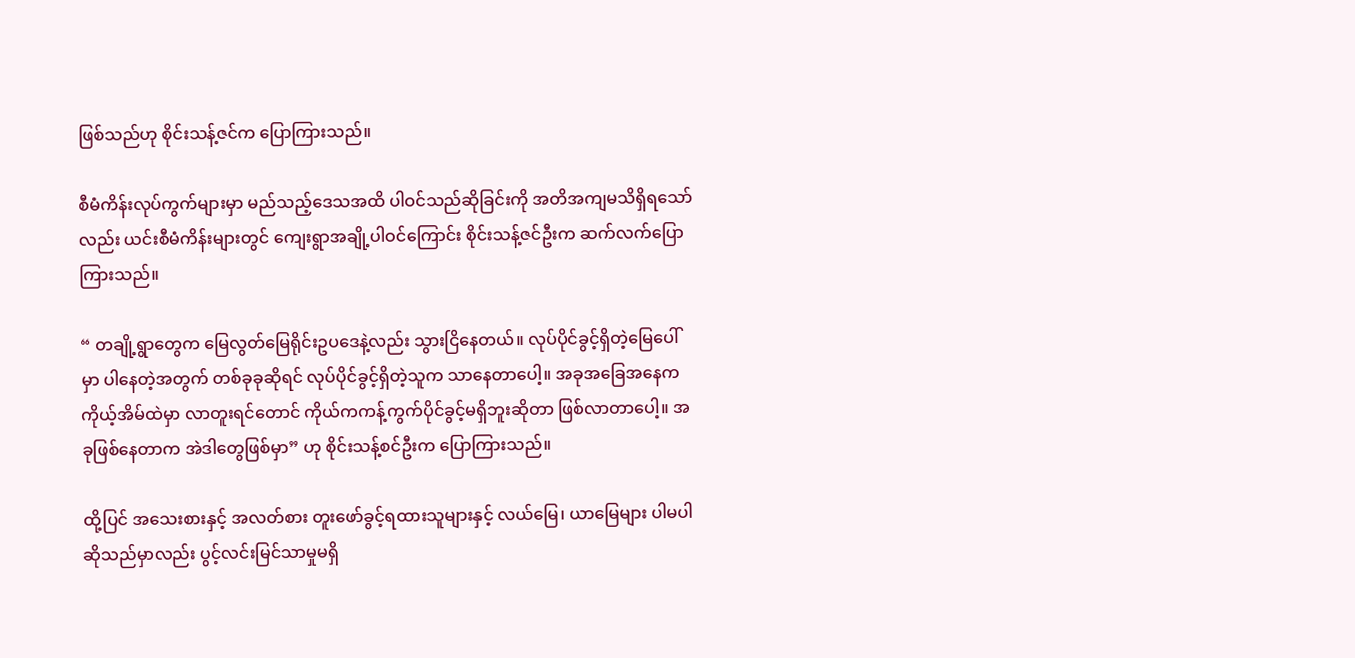ဖြစ်သည်ဟု စိုင်းသန့်ဇင်က ပြောကြားသည်။

စီမံကိန်းလုပ်ကွက်များမှာ မည်သည့်ဒေသအထိ ပါဝင်သည်ဆိုခြင်းကို အတိအကျမသိရှိရသော်လည်း ယင်းစီမံကိန်းများတွင် ကျေးရွာအချို့ပါဝင်ကြောင်း စိုင်းသန့်ဇင်ဦးက ဆက်လက်ပြောကြားသည်။

“ တချို့ရွာတွေက မြေလွတ်မြေရိုင်းဥပဒေနဲ့လည်း သွားငြိနေတယ်။ လုပ်ပိုင်ခွင့်ရှိတဲ့မြေပေါ်မှာ ပါနေတဲ့အတွက် တစ်ခုခုဆိုရင် လုပ်ပိုင်ခွင့်ရှိတဲ့သူက သာနေတာပေါ့။ အခုအခြေအနေက ကိုယ့်အိမ်ထဲမှာ လာတူးရင်တောင် ကိုယ်ကကန့်ကွက်ပိုင်ခွင့်မရှိဘူးဆိုတာ ဖြစ်လာတာပေါ့။ အခုဖြစ်နေတာက အဲဒါတွေဖြစ်မှာ” ဟု စိုင်းသန့်စင်ဦးက ပြောကြားသည်။

ထို့ပြင် အသေးစားနှင့် အလတ်စား တူးဖော်ခွင့်ရထားသူများနှင့် လယ်မြေ၊ ယာမြေများ ပါမပါဆိုသည်မှာလည်း ပွင့်လင်းမြင်သာမှုမရှိ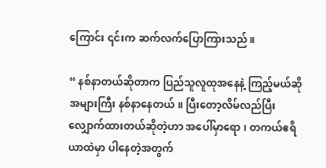ကြောင်း ၎င်းက ဆက်လက်ပြောကြားသည်။

“ နစ်နာတယ်ဆိုတာက ပြည်သူလူထုအနေနဲ့ ကြည့်မယ်ဆိုအများကြီး နစ်နာနေတယ်။ ပြီးတော့လိမ်လည်ပြီး လျှောက်ထားတယ်ဆိုတဲ့ဟာ အပေါ်မှာရော၊ တကယ်ဧရိယာထဲမှာ ပါနေတဲ့အတွက်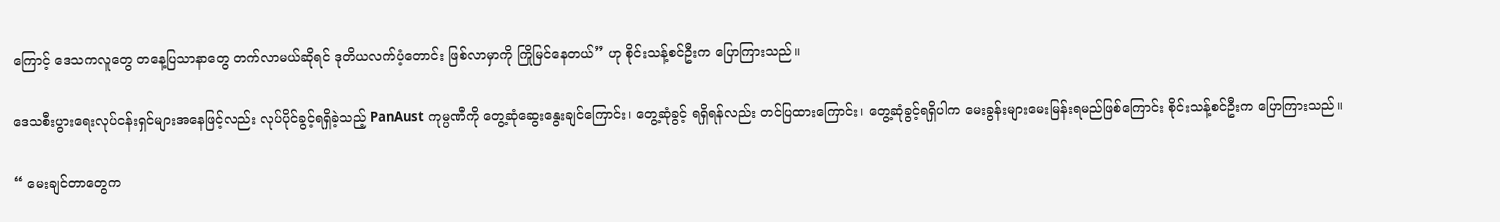ကြောင့် ဒေသကလူတွေ တနေ့ပြသာနာတွေ တက်လာမယ်ဆိုရင် ဒုတိယလက်ပံ့တောင်း ဖြစ်လာမှာကို ကြိုမြင်နေတယ်” ဟု စိုင်းသန့်စင်ဦးက ပြောကြားသည်။

ဒေသစီးပွားရေးလုပ်ငန်းရှင်များအနေဖြင့်လည်း လုပ်ပိုင်ခွင့်ရရှိခဲ့သည့် PanAust ကုမ္ပဏီကို တွေ့ဆုံဆွေးနွေးချင်ကြောင်း၊ တွေ့ဆုံခွင့် ရရှိရန်လည်း တင်ပြထားကြောင်း၊ တွေ့ဆုံခွင့်ရရှိပါက မေးခွန်းများမေးမြန်းရမည်ဖြစ်ကြောင်း စိုင်းသန့်စင်ဦးက ပြောကြားသည်။

“ မေးချင်တာတွေက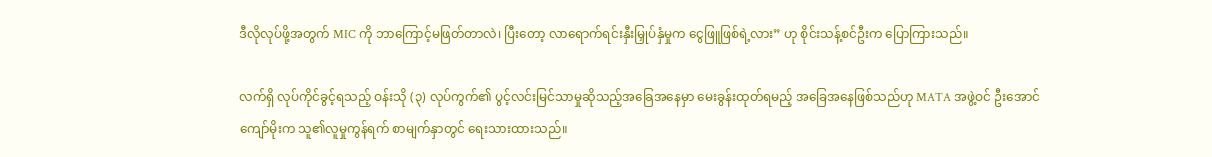ဒီလိုလုပ်ဖို့အတွက် MIC ကို ဘာကြောင့်မဖြတ်တာလဲ၊ ပြီးတော့ လာရောက်ရင်းနှီးမြှုပ်နှံမှုက ငွေဖြူဖြစ်ရဲ့လား” ဟု စိုင်းသန့်စင်ဦးက ပြောကြားသည်။

လက်ရှိ လုပ်ကိုင်ခွင့်ရသည့် ဝန်းသို (၃) လုပ်ကွက်၏ ပွင့်လင်းမြင်သာမှုဆိုသည့်အခြေအနေမှာ မေးခွန်းထုတ်ရမည့် အခြေအနေဖြစ်သည်ဟု MATA အဖွဲ့ဝင် ဦးအောင်ကျော်မိုးက သူ၏လူမှုကွန်ရက် စာမျက်နှာတွင် ရေးသားထားသည်။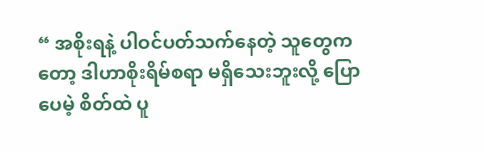“ အစိုးရနဲ့ ပါဝင်ပတ်သက်နေတဲ့ သူတွေကတော့ ဒါဟာစိုးရိမ်စရာ မရှိသေးဘူးလို့ ပြောပေမဲ့ စိတ်ထဲ ပူ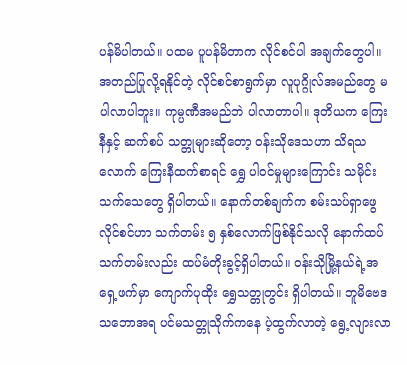ပန်မိပါတယ်။ ပထမ ပူပန်မိတာက လိုင်စင်ပါ အချက်တွေပါ။ အတည်ပြုလို့ရနိုင်တဲ့ လိုင်စင်စာရွက်မှာ လူပုဂ္ဂိုလ်အမည်တွေ မပါလာပါဘူး။ ကုမ္ပဏီအမည်ဘဲ ပါလာတာပါ။ ဒုတိယက ကြေးနီနှင့် ဆက်စပ် သတ္တုများဆိုတော့ ဝန်းသိုဒေသဟာ သိရသလောက် ကြေးနီထက်စာရင် ရွှေ ပါဝင်မှုများကြောင်း သမိုင်းသက်သေတွေ ရှိပါတယ်။ နောက်တစ်ချက်က စမ်းသပ်ရှာဖွေလိုင်စင်ဟာ သက်တမ်း ၅ နှစ်လောက်ဖြစ်နိုင်သလို နောက်ထပ်သက်တမ်းလည်း ထပ်မံတိုးခွင့်ရှိပါတယ်။ ဝန်းသိုမြို့နယ်ရဲ့အရှေ့ဖက်မှာ ကျောက်ပုထိုး ရွှေသတ္တုတွင်း ရှိပါတယ်။ ဘူမိဗေဒသဘောအရ ပင်မသတ္တုသိုက်ကနေ ပဲ့ထွက်လာတဲ့ ရွေ့လျားလာ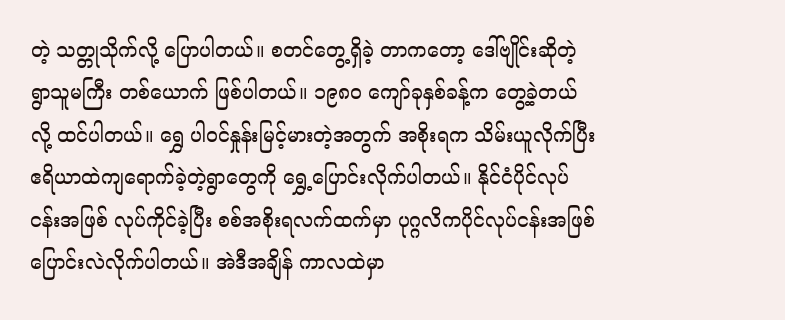တဲ့ သတ္တုသိုက်လို့ ပြောပါတယ်။ စတင်တွေ့ရှိခဲ့ တာကတော့ ဒေါ်ဗျိုင်းဆိုတဲ့ ရွာသူမကြီး တစ်ယောက် ဖြစ်ပါတယ်။ ၁၉၈၀ ကျော်ခုနှစ်ခန့်က တွေ့ခဲ့တယ်လို့ ထင်ပါတယ်။ ရွှေ ပါဝင်နှုန်းမြင့်မားတဲ့အတွက် အစိုးရက သိမ်းယူလိုက်ပြီး ဧရိယာထဲကျရောက်ခဲ့တဲ့ရွာတွေကို ရွှေ့ပြောင်းလိုက်ပါတယ်။ နိုင်ငံပိုင်လုပ်ငန်းအဖြစ် လုပ်ကိုင်ခဲ့ပြီး စစ်အစိုးရလက်ထက်မှာ ပုဂ္ဂလိကပိုင်လုပ်ငန်းအဖြစ် ပြောင်းလဲလိုက်ပါတယ်။ အဲဒီအချိန် ကာလထဲမှာ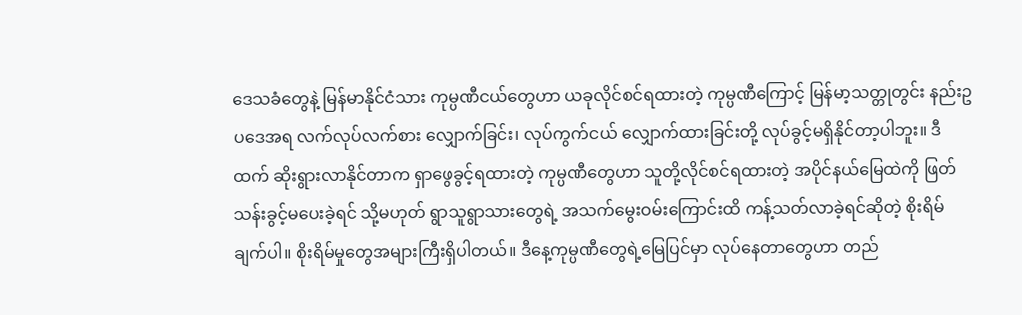ဒေသခံတွေနဲ့ မြန်မာနိုင်ငံသား ကုမ္ပဏီငယ်တွေဟာ ယခုလိုင်စင်ရထားတဲ့ ကုမ္ပဏီကြောင့် မြန်မာ့သတ္တုတွင်း နည်းဥပဒေအရ လက်လုပ်လက်စား လျှောက်ခြင်း၊ လုပ်ကွက်ငယ် လျှောက်ထားခြင်းတို့ လုပ်ခွင့်မရှိနိုင်တာ့ပါဘူး။ ဒီထက် ဆိုးရွားလာနိုင်တာက ရှာဖွေခွင့်ရထားတဲ့ ကုမ္ပဏီတွေဟာ သူတို့လိုင်စင်ရထားတဲ့ အပိုင်နယ်မြေထဲကို ဖြတ်သန်းခွင့်မပေးခဲ့ရင် သို့မဟုတ် ရွာသူရွာသားတွေရဲ့ အသက်မွေးဝမ်းကြောင်းထိ ကန့်သတ်လာခဲ့ရင်ဆိုတဲ့ စိုးရိမ်ချက်ပါ။ စိုးရိမ်မှုတွေအများကြီးရှိပါတယ်။ ဒီနေ့ကုမ္ပဏီတွေရဲ့မြေပြင်မှာ လုပ်နေတာတွေဟာ တည်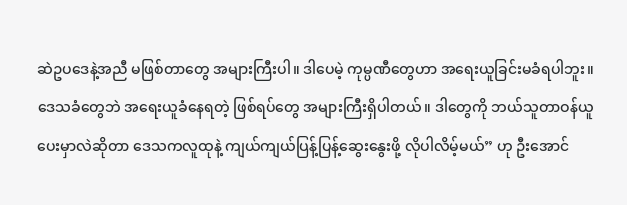ဆဲဥပဒေနဲ့အညီ မဖြစ်တာတွေ အများကြီးပါ။ ဒါပေမဲ့ ကုမ္ပဏီတွေဟာ အရေးယူခြင်းမခံရပါဘူး။ ဒေသခံတွေဘဲ အရေးယူခံနေရတဲ့ ဖြစ်ရပ်တွေ အများကြီးရှိပါတယ်။ ဒါတွေကို ဘယ်သူတာဝန်ယူပေးမှာလဲဆိုတာ ဒေသကလူထုနဲ့ ကျယ်ကျယ်ပြန့်ပြန့်ဆွေးနွေးဖို့ လိုပါလိမ့်မယ်” ဟု ဦးအောင်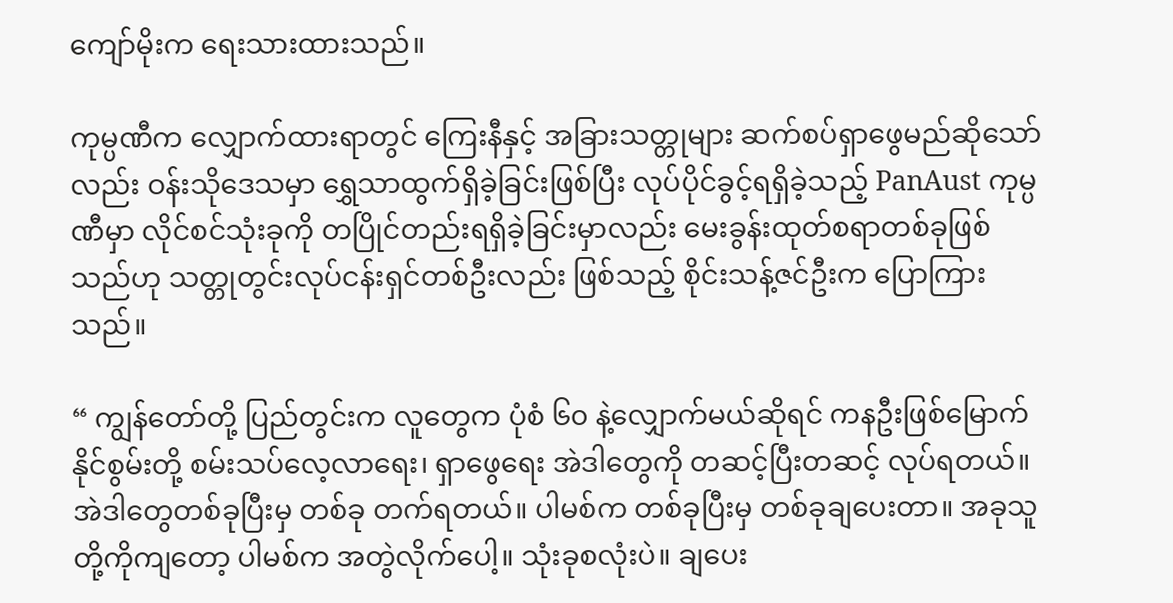ကျော်မိုးက ရေးသားထားသည်။

ကုမ္ပဏီက လျှောက်ထားရာတွင် ကြေးနီနှင့် အခြားသတ္တုများ ဆက်စပ်ရှာဖွေမည်ဆိုသော်လည်း ဝန်းသိုဒေသမှာ ရွှေသာထွက်ရှိခဲ့ခြင်းဖြစ်ပြီး လုပ်ပိုင်ခွင့်ရရှိခဲ့သည့် PanAust ကုမ္ပဏီမှာ လိုင်စင်သုံးခုကို တပြိုင်တည်းရရှိခဲ့ခြင်းမှာလည်း မေးခွန်းထုတ်စရာတစ်ခုဖြစ်သည်ဟု သတ္တုတွင်းလုပ်ငန်းရှင်တစ်ဦးလည်း ဖြစ်သည့် စိုင်းသန့်ဇင်ဦးက ပြောကြားသည်။

“ ကျွန်တော်တို့ ပြည်တွင်းက လူတွေက ပုံစံ ၆၀ နဲ့လျှောက်မယ်ဆိုရင် ကနဦးဖြစ်မြောက်နိုင်စွမ်းတို့ စမ်းသပ်လေ့လာရေး၊ ရှာဖွေရေး အဲဒါတွေကို တဆင့်ပြီးတဆင့် လုပ်ရတယ်။ အဲဒါတွေတစ်ခုပြီးမှ တစ်ခု တက်ရတယ်။ ပါမစ်က တစ်ခုပြီးမှ တစ်ခုချပေးတာ။ အခုသူတို့ကိုကျတော့ ပါမစ်က အတွဲလိုက်ပေါ့။ သုံးခုစလုံးပဲ။ ချပေး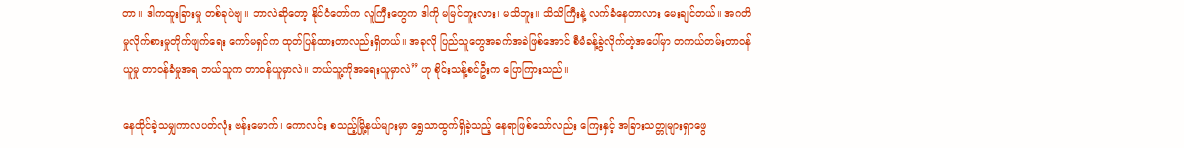တာ။ ဒါကထူးခြားမှု တစ်ခုပဲဗျ။ ဘာလဲဆိုတော့ နိုင်ငံတော်က လူကြီးတွေက ဒါကို မမြင်ဘူးလား၊ မသိဘူး။ သိသိကြီးနဲ့ လက်ခံနေတာလား မေးချင်တယ်။ အဂတိမှုလိုက်စားမှုတိုက်ဖျက်ရေး ကော်မရှင်က ထုတ်ပြန်ထားတာလည်းရှိတယ်။ အခုလို ပြည်သူတွေအခက်အခဲဖြစ်အောင် စီမံခန့်ခွဲလိုက်တဲ့အပေါ်မှာ တကယ်တမ်းတာဝန်ယူမှု တာဝန်ခံမှုအရ ဘယ်သူက တာဝန်ယူမှာလဲ။ ဘယ်သူ့ကိုအရေးယူမှာလဲ” ဟု စိုင်းသန့်စင်ဦးက ပြောကြားသည်။

နေထိုင်ခဲ့သမျှကာလပတ်လုံး ဗန်းမောက်၊ ကောလင်း စသည့်မြို့နယ်များမှာ ရွှေသာထွက်ရှိခဲ့သည့် နေရာဖြစ်သော်လည်း ကြေးနှင့် အခြားသတ္တုများရှာဖွေ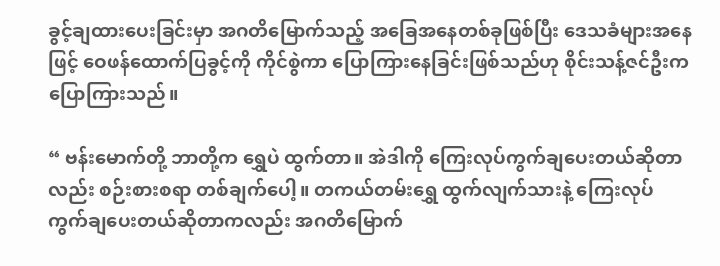ခွင့်ချထားပေးခြင်းမှာ အဂတိမြောက်သည့် အခြေအနေတစ်ခုဖြစ်ပြီး ဒေသခံများအနေဖြင့် ဝေဖန်ထောက်ပြခွင့်ကို ကိုင်စွဲကာ ပြောကြားနေခြင်းဖြစ်သည်ဟု စိုင်းသန့်ဇင်ဦးက ပြောကြားသည်။

“ ဗန်းမောက်တို့ ဘာတို့က ရွှေပဲ ထွက်တာ။ အဲဒါကို ကြေးလုပ်ကွက်ချပေးတယ်ဆိုတာလည်း စဉ်းစားစရာ တစ်ချက်ပေါ့။ တကယ်တမ်းရွှေ ထွက်လျက်သားနဲ့ ကြေးလုပ်ကွက်ချပေးတယ်ဆိုတာကလည်း အဂတိမြောက်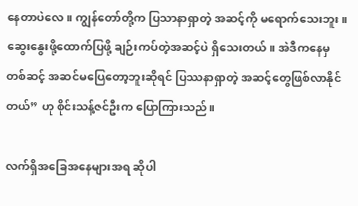နေတာပဲလေ။ ကျွန်တော်တို့က ပြသာနာရှာတဲ့ အဆင့်ကို မရောက်သေးဘူး။ ဆွေးနွေးဖို့ထောက်ပြဖို့ ချဉ်းကပ်တဲ့အဆင့်ပဲ ရှိသေးတယ်။ အဲဒီကနေမှတစ်ဆင့် အဆင်မပြေတော့ဘူးဆိုရင် ပြဿနာရှာတဲ့ အဆင့်တွေဖြစ်လာနိုင်တယ်” ဟု စိုင်းသန့်ဇင်ဦးက ပြောကြားသည်။

လက်ရှိအခြေအနေများအရ ဆိုပါ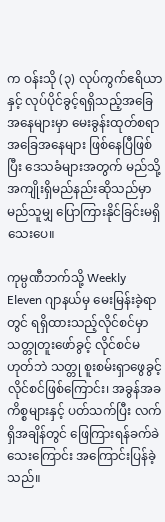က ဝန်းသို (၃) လုပ်ကွက်ဧရိယာနှင့် လုပ်ပိုင်ခွင့်ရရှိသည့်အခြေအနေများမှာ မေးခွန်းထုတ်စရာအခြေအနေများ ဖြစ်နေပြီဖြစ်ပြီး ဒေသခံများအတွက် မည်သို့အကျိုးရှိမည်နည်းဆိုသည်မှာ မည်သူမျှ ပြောကြားနိုင်ခြင်းမရှိသေးပေ။

ကုမ္ပဏီဘက်သို့ Weekly Eleven ဂျာနယ်မှ မေးမြန်းခဲ့ရာတွင် ရရှိထားသည့်လိုင်စင်မှာ သတ္တုတူးဖော်ခွင့် လိုင်စင်မဟုတ်ဘဲ သတ္တု စူးစမ်းရှာဖွေခွင့် လိုင်စင်ဖြစ်ကြောင်း၊ အခွန်အခကိစ္စများနှင့် ပတ်သက်ပြီး လက်ရှိအချိန်တွင် ဖြေကြားရန်ခက်ခဲသေးကြောင်း အကြောင်းပြန်ခဲ့သည်။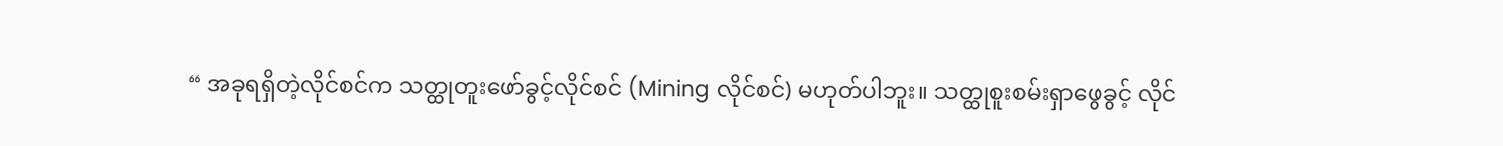“ အခုရရှိတဲ့လိုင်စင်က သတ္ထုတူးဖော်ခွင့်လိုင်စင် (Mining လိုင်စင်) မဟုတ်ပါဘူး။ သတ္ထုစူးစမ်းရှာဖွေခွင့် လိုင်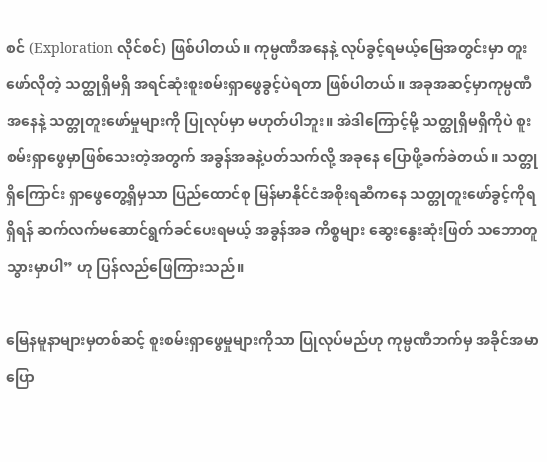စင် (Exploration လိုင်စင်) ဖြစ်ပါတယ်။ ကုမ္ပဏီအနေနဲ့ လုပ်ခွင့်ရမယ့်မြေအတွင်းမှာ တူးဖော်လိုတဲ့ သတ္ထုရှိမရှိ အရင်ဆုံးစူးစမ်းရှာဖွေခွင့်ပဲရတာ ဖြစ်ပါတယ်။ အခုအဆင့်မှာကုမ္ပဏီအနေနဲ့ သတ္တုတူးဖော်မှုများကို ပြုလုပ်မှာ မဟုတ်ပါဘူး။ အဲဒါကြောင့်မို့ သတ္ထုရှိမရှိကိုပဲ စူးစမ်းရှာဖွေမှာဖြစ်သေးတဲ့အတွက် အခွန်အခနဲ့ပတ်သက်လို့ အခုနေ ပြောဖို့ခက်ခဲတယ်။ သတ္တုရှိကြောင်း ရှာဖွေတွေ့ရှိမှသာ ပြည်ထောင်စု မြန်မာနိုင်ငံအစိုးရဆီကနေ သတ္တုတူးဖော်ခွင့်ကိုရရှိရန် ဆက်လက်မဆောင်ရွက်ခင်ပေးရမယ့် အခွန်အခ ကိစ္စများ ဆွေးနွေးဆုံးဖြတ် သဘောတူသွားမှာပါ” ဟု ပြန်လည်ဖြေကြားသည်။

မြေနမူနာများမှတစ်ဆင့် စူးစမ်းရှာဖွေမှုများကိုသာ ပြုလုပ်မည်ဟု ကုမ္ပဏီဘက်မှ အခိုင်အမာပြော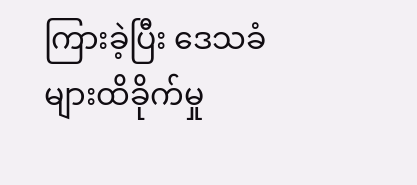ကြားခဲ့ပြီး ဒေသခံများထိခိုက်မှု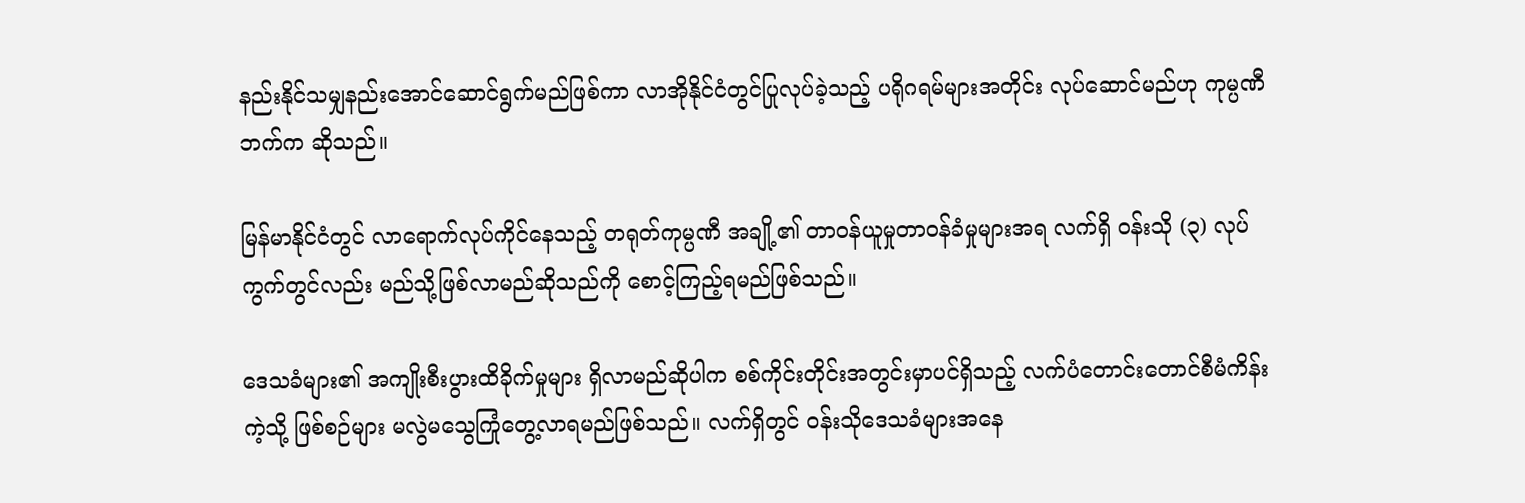နည်းနိုင်သမျှနည်းအောင်ဆောင်ရွက်မည်ဖြစ်ကာ လာအိုနိုင်ငံတွင်ပြုလုပ်ခဲ့သည့် ပရိုဂရမ်များအတိုင်း လုပ်ဆောင်မည်ဟု ကုမ္ပဏီဘက်က ဆိုသည်။

မြန်မာနိုင်ငံတွင် လာရောက်လုပ်ကိုင်နေသည့် တရုတ်ကုမ္ပဏီ အချို့၏ တာဝန်ယူမှုတာဝန်ခံမှုများအရ လက်ရှိ ဝန်းသို (၃) လုပ်ကွက်တွင်လည်း မည်သို့ဖြစ်လာမည်ဆိုသည်ကို စောင့်ကြည့်ရမည်ဖြစ်သည်။

ဒေသခံများ၏ အကျိုးစီးပွားထိခိုက်မှုများ ရှိလာမည်ဆိုပါက စစ်ကိုင်းတိုင်းအတွင်းမှာပင်ရှိသည့် လက်ပံတောင်းတောင်စီမံကိန်းကဲ့သို့ ဖြစ်စဉ်များ မလွဲမသွေကြုံတွေ့လာရမည်ဖြစ်သည်။ လက်ရှိတွင် ဝန်းသိုဒေသခံများအနေ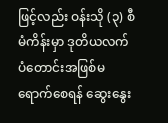ဖြင့်လည်း ဝန်းသို (၃) စီမံကိန်းမှာ ဒုတိယလက်ပံတောင်းအဖြစ်မရောက်စေရန် ဆွေးနွေး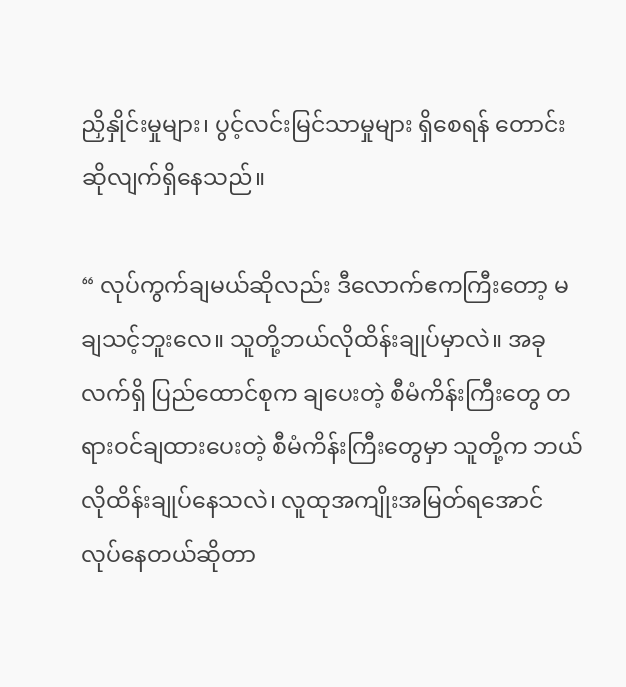ညှိနှိုင်းမှုများ၊ ပွင့်လင်းမြင်သာမှုများ ရှိစေရန် တောင်းဆိုလျက်ရှိနေသည်။

“ လုပ်ကွက်ချမယ်ဆိုလည်း ဒီလောက်ဧကကြီးတော့ မချသင့်ဘူးလေ။ သူတို့ဘယ်လိုထိန်းချုပ်မှာလဲ။ အခုလက်ရှိ ပြည်ထောင်စုက ချပေးတဲ့ စီမံကိန်းကြီးတွေ တရားဝင်ချထားပေးတဲ့ စီမံကိန်းကြီးတွေမှာ သူတို့က ဘယ်လိုထိန်းချုပ်နေသလဲ၊ လူထုအကျိုးအမြတ်ရအောင် လုပ်နေတယ်ဆိုတာ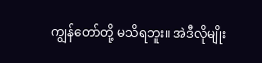ကျွန်တော်တို့ မသိရဘူး။ အဲဒီလိုမျိုး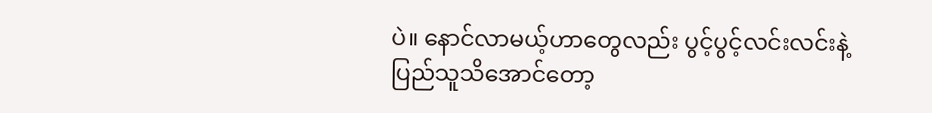ပဲ။ နောင်လာမယ့်ဟာတွေလည်း ပွင့်ပွင့်လင်းလင်းနဲ့ ပြည်သူသိအောင်တော့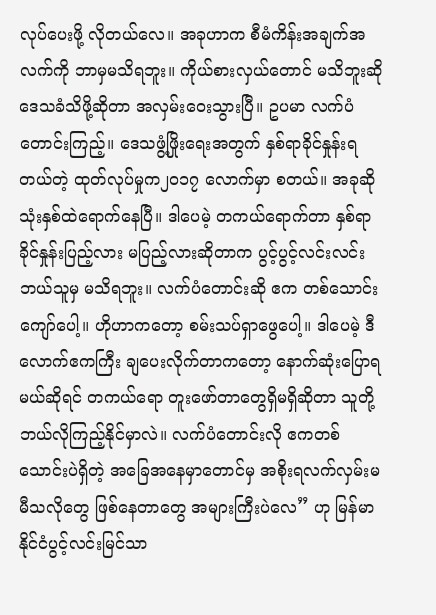လုပ်ပေးဖို့ လိုတယ်လေ။ အခုဟာက စီမံကိန်းအချက်အလက်ကို ဘာမှမသိရဘူး။ ကိုယ်စားလှယ်တောင် မသိဘူးဆို ဒေသခံသိဖို့ဆိုတာ အလှမ်းဝေးသွားပြီ။ ဥပမာ လက်ပံတောင်းကြည့်။ ဒေသဖွံ့ဖြိုးရေးအတွက် နှစ်ရာခိုင်နှုန်းရတယ်တဲ့ ထုတ်လုပ်မှုက၂၀၁၇ လောက်မှာ စတယ်။ အခုဆို သုံးနှစ်ထဲရောက်နေပြီ။ ဒါပေမဲ့ တကယ်ရောက်တာ နှစ်ရာခိုင်နှုန်းပြည့်လား မပြည့်လားဆိုတာက ပွင့်ပွင့်လင်းလင်း ဘယ်သူမှ မသိရဘူး။ လက်ပံတောင်းဆို ဧက တစ်သောင်းကျော်ပေါ့။ ဟိုဟာကတော့ စမ်းသပ်ရှာဖွေပေါ့။ ဒါပေမဲ့ ဒီလောက်ဧကကြီး ချပေးလိုက်တာကတော့ နောက်ဆုံးပြောရမယ်ဆိုရင် တကယ်ရော တူးဖော်တာတွေရှိမရှိဆိုတာ သူတို့ဘယ်လိုကြည့်နိုင်မှာလဲ။ လက်ပံတောင်းလို ဧကတစ်သောင်းပဲရှိတဲ့ အခြေအနေမှာတောင်မှ အစိုးရလက်လှမ်းမမီသလိုတွေ ဖြစ်နေတာတွေ အများကြီးပဲလေ” ဟု မြန်မာနိုင်ငံပွင့်လင်းမြင်သာ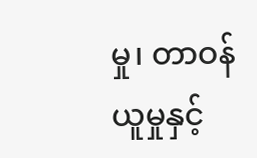မှု၊ တာဝန်ယူမှုနှင့်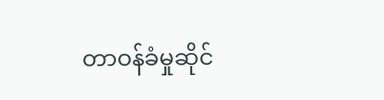တာဝန်ခံမှုဆိုင်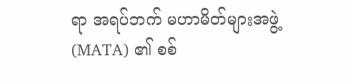ရာ အရပ်ဘက် မဟာမိတ်များအဖွဲ့ (MATA) ၏ စစ်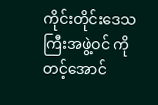ကိုင်းတိုင်းဒေသကြီးအဖွဲ့ဝင် ကိုတင့်အောင်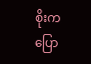စိုးက ပြော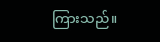ကြားသည်။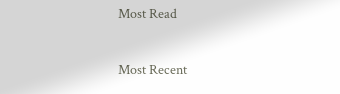Most Read

Most Recent